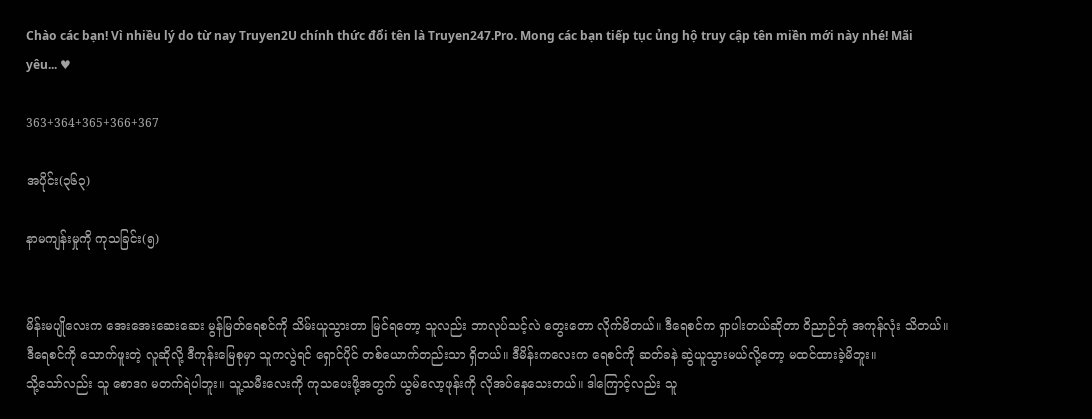Chào các bạn! Vì nhiều lý do từ nay Truyen2U chính thức đổi tên là Truyen247.Pro. Mong các bạn tiếp tục ủng hộ truy cập tên miền mới này nhé! Mãi yêu... ♥

363+364+365+366+367

အပိုင်း(၃၆၃)

နာမကျန်းမှုကို ကုသခြင်း(၅)


မိန်းမပျိုလေးက အေးအေးဆေးဆေး မွန်မြတ်ရေစင်ကို သိမ်းယူသွားတာ မြင်ရတော့ သူလည်း ဘာလုပ်သင့်လဲ တွေးတော လိုက်မိတယ်။ ဒီရေစင်က ရှာပါးတယ်ဆိုတာ ဝိညာဉ်ဘုံ အကုန်လုံး သိတယ်။ ဒီရေစင်ကို သောက်ဖူးတဲ့ လူဆိုလို့ ဒီကုန်းမြေစုမှာ သူကလွဲရင် ရှောင်ပိုင် တစ်ယောက်တည်းသာ ရှိတယ်။ ဒီမိန်းကလေးက ရေစင်ကို ဆတ်ခနဲ ဆွဲယူသွားမယ်လို့တော့ မထင်ထားခဲ့မိဘူး။
သို့သော်လည်း သူ စောဒဂ မတက်ရဲပါဘူး။ သူ့သမီးလေးကို ကုသပေးဖို့အတွက် ယွမ်လော့ဖုန်းကို လိုအပ်နေသေးတယ်။ ဒါကြောင့်လည်း သူ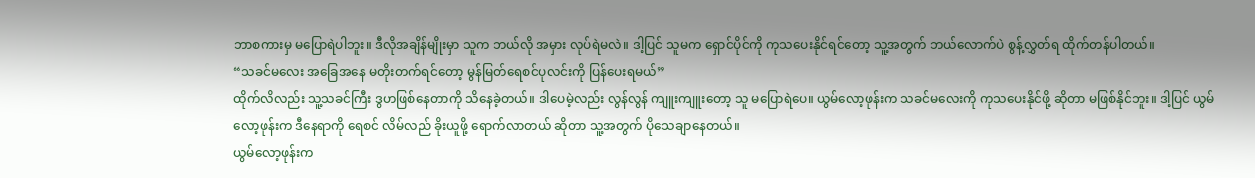ဘာစကားမှ မပြောရဲပါဘူး။ ဒီလိုအချိန်မျိုးမှာ သူက ဘယ်လို အမှား လုပ်ရဲမလဲ။ ဒါ့ပြင် သူမက ရှောင်ပိုင်ကို ကုသပေးနိုင်ရင်တော့ သူ့အတွက် ဘယ်လောက်ပဲ စွန့်လွှတ်ရ ထိုက်တန်ပါတယ်။
“သခင်မလေး အခြေအနေ မတိုးတက်ရင်တော့ မွန်မြတ်ရေစင်ပုလင်းကို ပြန်ပေးရမယ်”
ထိုက်လိလည်း သူ့သခင်ကြီး ဒွဟဖြစ်နေတာကို သိနေခဲ့တယ်။ ဒါပေမဲ့လည်း လွန်လွန် ကျူးကျူးတော့ သူ မပြောရဲပေ။ ယွမ်လော့ဖုန်းက သခင်မလေးကို ကုသပေးနိုင်ဖို့ ဆိုတာ မဖြစ်နိုင်ဘူး။ ဒါ့ပြင် ယွမ်လော့ဖုန်းက ဒီနေရာကို ရေစင် လိမ်လည် ခိုးယူဖို့ ရောက်လာတယ် ဆိုတာ သူ့အတွက် ပိုသေချာနေတယ်။
ယွမ်လော့ဖုန်းက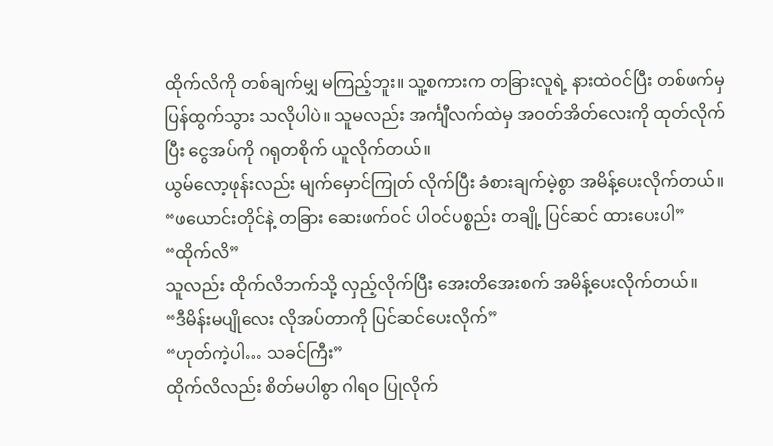ထိုက်လိကို တစ်ချက်မျှ မကြည့်ဘူး။ သူ့စကားက တခြားလူရဲ့ နားထဲဝင်ပြီး တစ်ဖက်မှ ပြန်ထွက်သွား သလိုပါပဲ။ သူမလည်း အင်္ကျီလက်ထဲမှ အဝတ်အိတ်လေးကို ထုတ်လိုက်ပြီး ငွေအပ်ကို ဂရုတစိုက် ယူလိုက်တယ်။
ယွမ်လော့ဖုန်းလည်း မျက်မှောင်ကြုတ် လိုက်ပြီး ခံစားချက်မဲ့စွာ အမိန့်ပေးလိုက်တယ်။
“ဖယောင်းတိုင်နဲ့ တခြား ဆေးဖက်ဝင် ပါဝင်ပစ္စည်း တချို့ ပြင်ဆင် ထားပေးပါ”
“ထိုက်လိ”
သူလည်း ထိုက်လိဘက်သို့ လှည့်လိုက်ပြီး အေးတိအေးစက် အမိန့်ပေးလိုက်တယ်။
“ဒီမိန်းမပျိုလေး လိုအပ်တာကို ပြင်ဆင်ပေးလိုက်”
“ဟုတ်ကဲ့ပါ… သခင်ကြီး”
ထိုက်လိလည်း စိတ်မပါစွာ ဂါရဝ ပြုလိုက်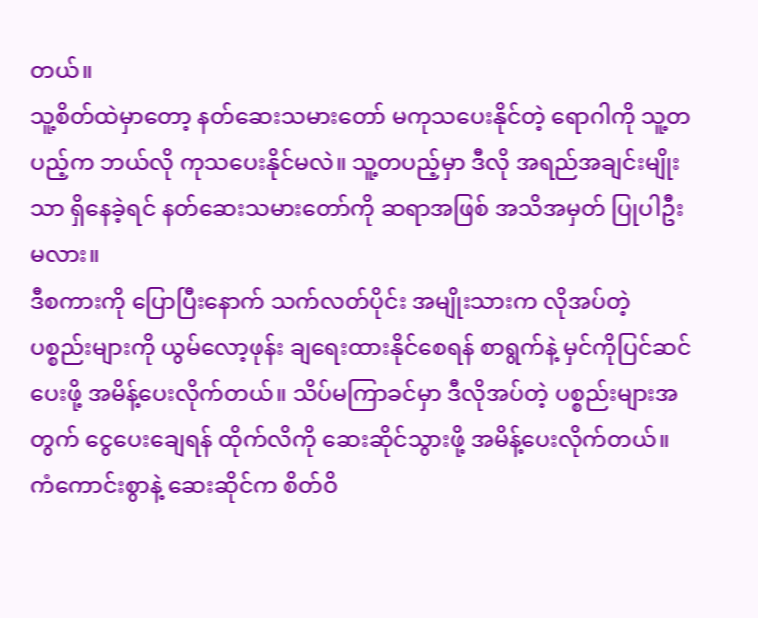တယ်။
သူ့စိတ်ထဲမှာတော့ နတ်ဆေးသမားတော် မကုသပေးနိုင်တဲ့ ရောဂါကို သူ့တပည့်က ဘယ်လို ကုသပေးနိုင်မလဲ။ သူ့တပည့်မှာ ဒီလို အရည်အချင်းမျိုးသာ ရှိနေခဲ့ရင် နတ်ဆေးသမားတော်ကို ဆရာအဖြစ် အသိအမှတ် ပြုပါဦးမလား။
ဒီစကားကို ပြောပြီးနောက် သက်လတ်ပိုင်း အမျိုးသားက လိုအပ်တဲ့ ပစ္စည်းများကို ယွမ်လော့ဖုန်း ချရေးထားနိုင်စေရန် စာရွက်နဲ့ မှင်ကိုပြင်ဆင်ပေးဖို့ အမိန့်ပေးလိုက်တယ်။ သိပ်မကြာခင်မှာ ဒီလိုအပ်တဲ့ ပစ္စည်းများအတွက် ငွေပေးချေရန် ထိုက်လိကို ဆေးဆိုင်သွားဖို့ အမိန့်ပေးလိုက်တယ်။
ကံကောင်းစွာနဲ့ ဆေးဆိုင်က စိတ်ဝိ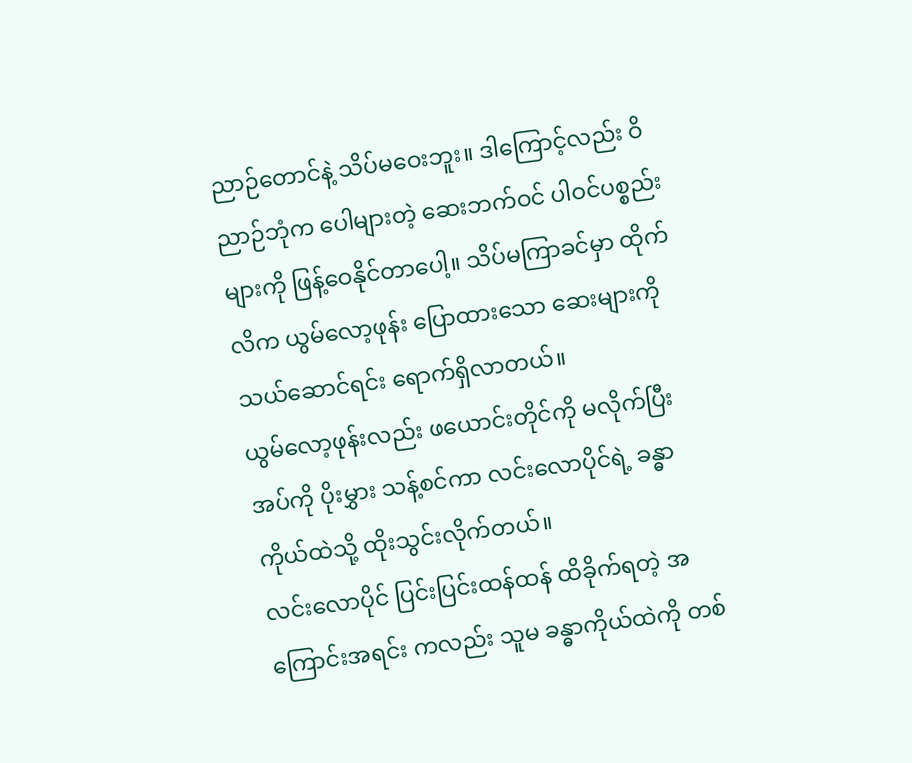ညာဉ်တောင်နဲ့ သိပ်မဝေးဘူး။ ဒါကြောင့်လည်း ဝိညာဉ်ဘုံက ပေါများတဲ့ ဆေးဘက်ဝင် ပါဝင်ပစ္စည်းများကို ဖြန့်ဝေနိုင်တာပေါ့။ သိပ်မကြာခင်မှာ ထိုက်လိက ယွမ်လော့ဖုန်း ပြောထားသော ဆေးများကို သယ်ဆောင်ရင်း ရောက်ရှိလာတယ်။
ယွမ်လော့ဖုန်းလည်း ဖယောင်းတိုင်ကို မလိုက်ပြီး အပ်ကို ပိုးမွှား သန့်စင်ကာ လင်းလောပိုင်ရဲ့ ခန္ဓာကိုယ်ထဲသို့ ထိုးသွင်းလိုက်တယ်။
လင်းလောပိုင် ပြင်းပြင်းထန်ထန် ထိခိုက်ရတဲ့ အကြောင်းအရင်း ကလည်း သူမ ခန္ဓာကိုယ်ထဲကို တစ်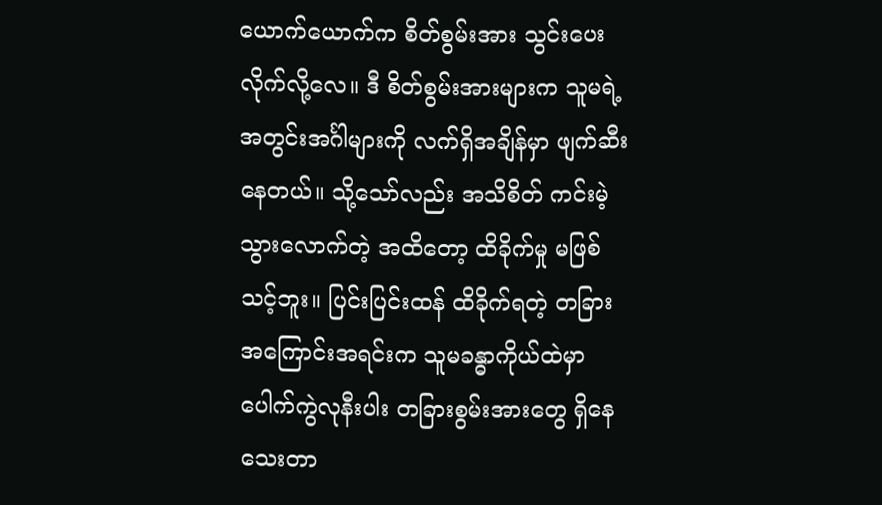ယောက်ယောက်က စိတ်စွမ်းအား သွင်းပေးလိုက်လို့လေ။ ဒီ စိတ်စွမ်းအားများက သူမရဲ့ အတွင်းအင်္ဂါများကို လက်ရှိအချိန်မှာ ဖျက်ဆီးနေတယ်။ သို့သော်လည်း အသိစိတ် ကင်းမဲ့သွားလောက်တဲ့ အထိတော့ ထိခိုက်မှု မဖြစ်သင့်ဘူး။ ပြင်းပြင်းထန် ထိခိုက်ရတဲ့ တခြား အကြောင်းအရင်းက သူမခန္ဓာကိုယ်ထဲမှာ ပေါက်ကွဲလုနီးပါး တခြားစွမ်းအားတွေ ရှိနေသေးတာ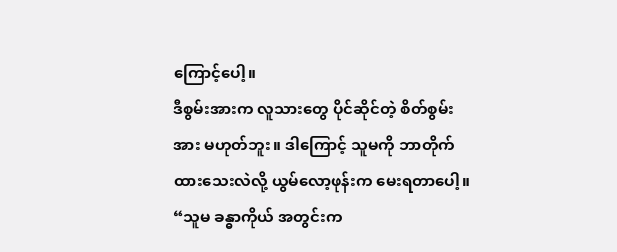ကြောင့်ပေါ့။
ဒီစွမ်းအားက လူသားတွေ ပိုင်ဆိုင်တဲ့ စိတ်စွမ်းအား မဟုတ်ဘူး။ ဒါကြောင့် သူမကို ဘာတိုက်ထားသေးလဲလို့ ယွမ်လော့ဖုန်းက မေးရတာပေါ့။
“သူမ ခန္ဓာကိုယ် အတွင်းက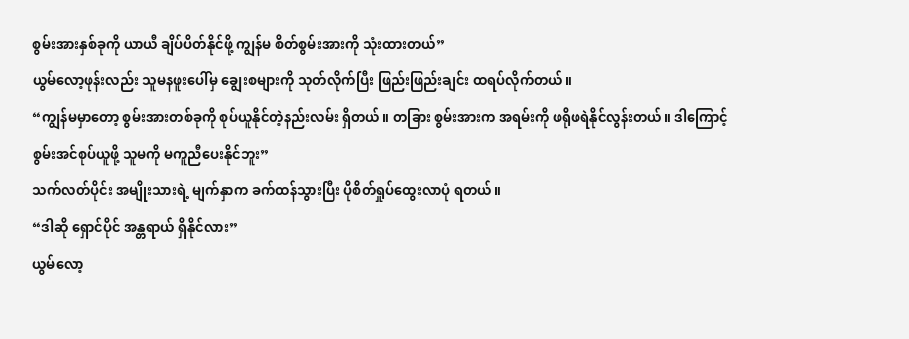စွမ်းအားနှစ်ခုကို ယာယီ ချိပ်ပိတ်နိုင်ဖို့ ကျွန်မ စိတ်စွမ်းအားကို သုံးထားတယ်”
ယွမ်လော့ဖုန်းလည်း သူမနဖူးပေါ်မှ ချွေးစများကို သုတ်လိုက်ပြီး ဖြည်းဖြည်းချင်း ထရပ်လိုက်တယ်။
“ကျွန်မမှာတော့ စွမ်းအားတစ်ခုကို စုပ်ယူနိုင်တဲ့နည်းလမ်း ရှိတယ်။ တခြား စွမ်းအားက အရမ်းကို ဖရိုဖရဲနိုင်လွန်းတယ်။ ဒါကြောင့် စွမ်းအင်စုပ်ယူဖို့ သူမကို မကူညီပေးနိုင်ဘူး”
သက်လတ်ပိုင်း အမျိုးသားရဲ့ မျက်နှာက ခက်ထန်သွားပြီး ပိုစိတ်ရှုပ်ထွေးလာပုံ ရတယ်။
“ဒါဆို ရှောင်ပိုင် အန္တရာယ် ရှိနိုင်လား”
ယွမ်လော့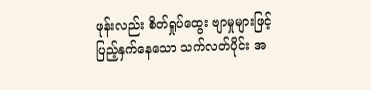ဖုန်းလည်း စိတ်ရှုပ်ထွေး ဗျာမှုများဖြင့် ပြည့်နှက်နေသော သက်လတ်ပိုင်း အ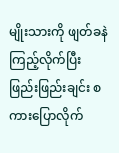မျိုးသားကို ဖျတ်ခနဲ ကြည့်လိုက်ပြီး ဖြည်းဖြည်းချင်း စကားပြောလိုက်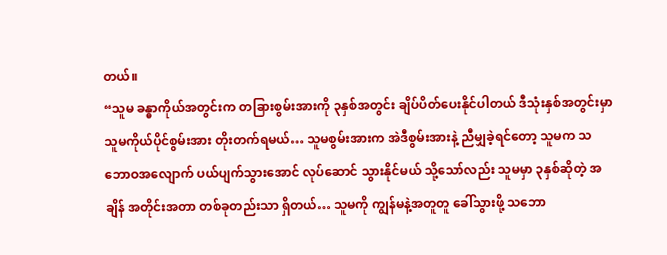တယ်။
“သူမ ခန္ဓာကိုယ်အတွင်းက တခြားစွမ်းအားကို ၃နှစ်အတွင်း ချိပ်ပိတ်ပေးနိုင်ပါတယ် ဒီသုံးနှစ်အတွင်းမှာ သူမကိုယ်ပိုင်စွမ်းအား တိုးတက်ရမယ်… သူမစွမ်းအားက အဲဒီစွမ်းအားနဲ့ ညီမျှခဲ့ရင်တော့ သူမက သဘောဝအလျောက် ပယ်ပျက်သွားအောင် လုပ်ဆောင် သွားနိုင်မယ် သို့သော်လည်း သူမမှာ ၃နှစ်ဆိုတဲ့ အချိန် အတိုင်းအတာ တစ်ခုတည်းသာ ရှိတယ်… သူမကို ကျွန်မနဲ့အတူတူ ခေါ်သွားဖို့ သဘော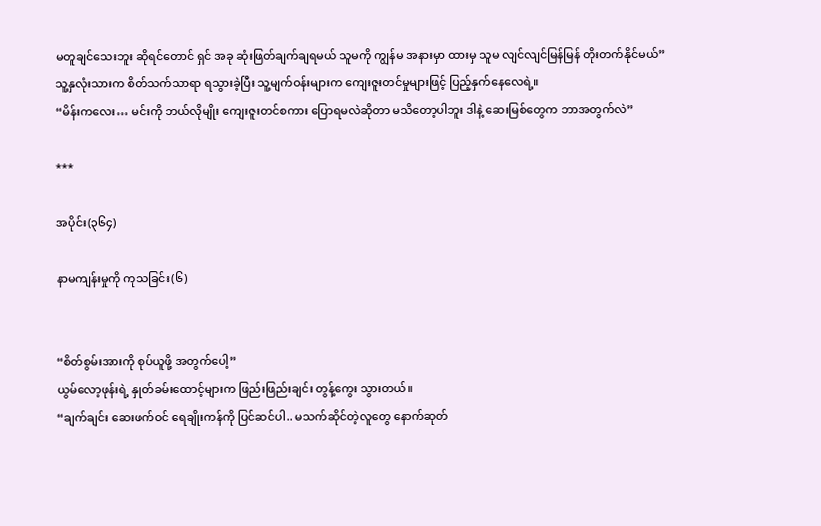မတူချင်သေးဘူး ဆိုရင်တောင် ရှင် အခု ဆုံးဖြတ်ချက်ချရမယ် သူမကို ကျွန်မ အနားမှာ ထားမှ သူမ လျင်လျင်မြန်မြန် တိုးတက်နိုင်မယ်”
သူ့နှလုံးသားက စိတ်သက်သာရာ ရသွားခဲ့ပြီး သူ့မျက်ဝန်းများက ကျေးဇူးတင်မှုများဖြင့် ပြည့်နှက်နေလေရဲ့။
“မိန်းကလေး… မင်းကို ဘယ်လိုမျိုး ကျေးဇူးတင်စကား ပြောရမလဲဆိုတာ မသိတော့ပါဘူး ဒါနဲ့ ဆေးမြစ်တွေက ဘာအတွက်လဲ”

***

အပိုင်း(၃၆၄)

နာမကျန်းမှုကို ကုသခြင်း(၆)


“စိတ်စွမ်းအားကို စုပ်ယူဖို့ အတွက်ပေါ့”
ယွမ်လော့ဖုန်းရဲ့ နှုတ်ခမ်းထောင့်များက ဖြည်းဖြည်းချင်း တွန့်ကွေး သွားတယ်။
“ချက်ချင်း ဆေးဖက်ဝင် ရေချိုးကန်ကို ပြင်ဆင်ပါ.. မသက်ဆိုင်တဲ့လူတွေ နောက်ဆုတ်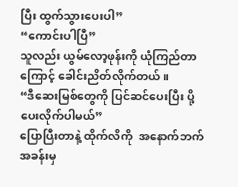ပြီး ထွက်သွားပေးပါ”
“ကောင်းပါပြီ”
သူလည်း ယွမ်လော့ဖုန်းကို ယုံကြည်တာကြောင့် ခေါင်းညိတ်လိုက်တယ်။
“ဒီဆေးမြစ်တွေကို ပြင်ဆင်ပေးပြီး ပို့ပေးလိုက်ပါမယ်”
ပြောပြီးတာနဲ့ ထိုက်လိကို  အနောက်ဘက် အခန်းမှ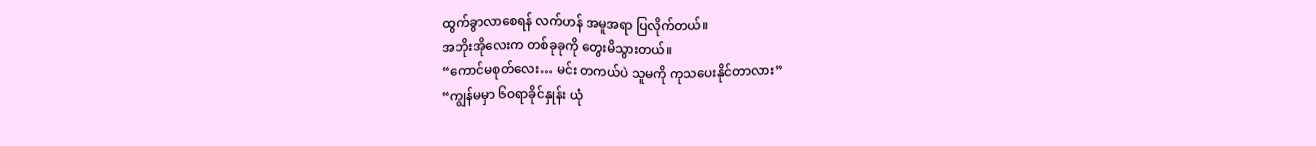ထွက်ခွာလာစေရန် လက်ဟန် အမူအရာ ပြလိုက်တယ်။
အဘိုးအိုလေးက တစ်ခုခုကို တွေးမိသွားတယ်။
“ကောင်မစုတ်လေး… မင်း တကယ်ပဲ သူမကို ကုသပေးနိုင်တာလား”
“ကျွန်မမှာ ၆ဝရာခိုင်နှုန်း ယုံ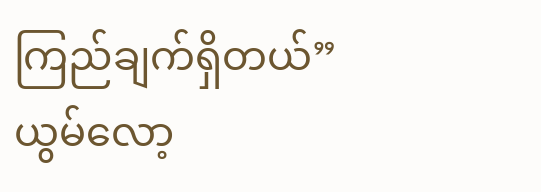ကြည်ချက်ရှိတယ်”
ယွမ်လော့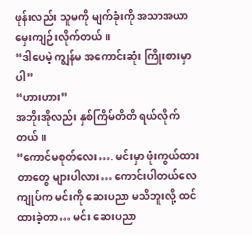ဖုန်းလည်း သူမကို မျက်ခုံးကို အသာအယာ မှေးကျဉ်းလိုက်တယ်။
“ဒါပေမဲ့ ကျွန်မ အကောင်းဆုံး ကြိုးစားမှာပါ”
“ဟားဟား”
အဘိုးအိုလည်း နှစ်ကြိမ်တိတိ ရယ်လိုက်တယ်။
“ကောင်မစုတ်လေး…. မင်းမှာ ဖုံးကွယ်ထားတာတွေ များပါလား… ကောင်းပါတယ်လေ ကျုပ်က မင်းကို ဆေးပညာ မသိဘူးလို့ ထင်ထားခဲ့တာ… မင်း ဆေးပညာ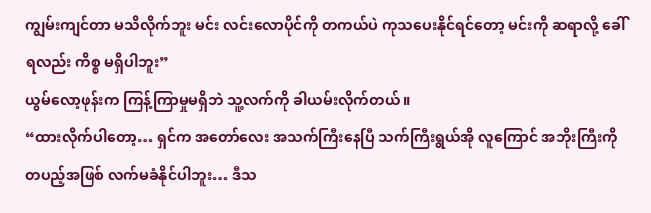ကျွမ်းကျင်တာ မသိလိုက်ဘူး မင်း လင်းလောပိုင်ကို တကယ်ပဲ ကုသပေးနိုင်ရင်တော့ မင်းကို ဆရာလို့ ခေါ်ရလည်း ကိစ္စ မရှိပါဘူး”
ယွမ်လော့ဖုန်းက ကြန့်ကြာမှုမရှိဘဲ သူ့လက်ကို ခါယမ်းလိုက်တယ်။
“ထားလိုက်ပါတော့… ရှင်က အတော်လေး အသက်ကြီးနေပြီ သက်ကြီးရွယ်အို လူကြောင် အဘိုးကြီးကို တပည့်အဖြစ် လက်မခံနိုင်ပါဘူး… ဒီသ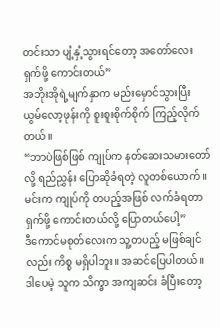တင်းသာ ပျံ့နှံ့သွားရင်တော့ အတော်လေး ရှက်ဖို့ ကောင်းတယ်”
အဘိုးအိုရဲ့မျက်နှာက မည်းမှောင်သွားပြီး ယွမ်လော့ဖုန်းကို စူးစူးစိုက်စိုက် ကြည့်လိုက်တယ်။
“ဘာပဲဖြစ်ဖြစ် ကျုပ်က နတ်ဆေးသမားတော်လို့ ရည်ညွှန်း ပြောဆိုခံရတဲ့ လူတစ်ယောက်။ မင်းက ကျုပ်ကို တပည့်အဖြစ် လက်ခံရတာ ရှက်ဖို့ ကောင်းတယ်လို့ ပြောတယ်ပေါ့”
ဒီကောင်မစုတ်လေးက သူ့တပည့် မဖြစ်ချင်လည်း ကိစ္စ မရှိပါဘူး။ အဆင်ပြေပါတယ်။ ဒါပေမဲ့ သူက သိက္ခာ အကျဆင်း ခံပြီးတော့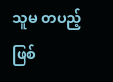သူမ တပည့်ဖြစ်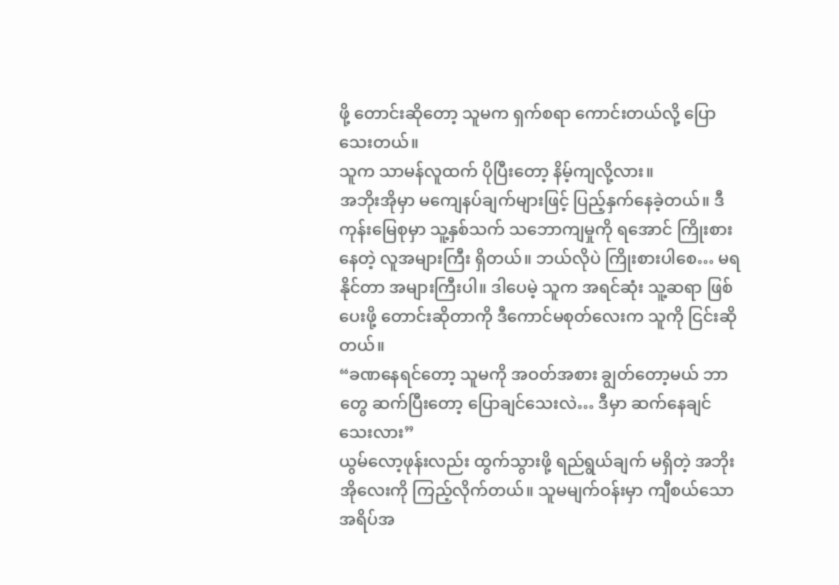ဖို့ တောင်းဆိုတော့ သူမက ရှက်စရာ ကောင်းတယ်လို့ ပြောသေးတယ်။
သူက သာမန်လူထက် ပိုပြီးတော့ နိမ့်ကျလို့လား။
အဘိုးအိုမှာ မကျေနပ်ချက်များဖြင့် ပြည့်နှက်နေခဲ့တယ်။ ဒီကုန်းမြေစုမှာ သူ့နှစ်သက် သဘောကျမှုကို ရအောင် ကြိုးစားနေတဲ့ လူအများကြီး ရှိတယ်။ ဘယ်လိုပဲ ကြိုးစားပါစေ… မရနိုင်တာ အများကြီးပါ။ ဒါပေမဲ့ သူက အရင်ဆုံး သူ့ဆရာ ဖြစ်ပေးဖို့ တောင်းဆိုတာကို ဒီကောင်မစုတ်လေးက သူကို ငြင်းဆိုတယ်။
“ခဏနေရင်တော့ သူမကို အဝတ်အစား ချွတ်တော့မယ် ဘာတွေ ဆက်ပြီးတော့ ပြောချင်သေးလဲ… ဒီမှာ ဆက်နေချင်သေးလား”
ယွမ်လော့ဖုန်းလည်း ထွက်သွားဖို့ ရည်ရွယ်ချက် မရှိတဲ့ အဘိုးအိုလေးကို ကြည့်လိုက်တယ်။ သူမမျက်ဝန်းမှာ ကျီစယ်သော အရိပ်အ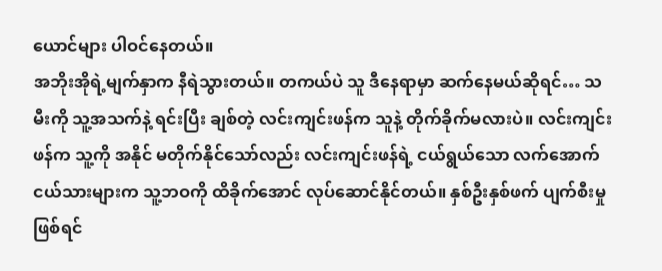ယောင်များ ပါဝင်နေတယ်။
အဘိုးအိုရဲ့မျက်နှာက နီရဲသွားတယ်။ တကယ်ပဲ သူ ဒီနေရာမှာ ဆက်နေမယ်ဆိုရင်… သမီးကို သူ့အသက်နဲ့ ရင်းပြီး ချစ်တဲ့ လင်းကျင်းဖန်က သူနဲ့ တိုက်ခိုက်မလားပဲ။ လင်းကျင်းဖန်က သူ့ကို အနိုင် မတိုက်နိုင်သော်လည်း လင်းကျင်းဖန်ရဲ့ ငယ်ရွယ်သော လက်အောက် ငယ်သားများက သူ့ဘဝကို ထိခိုက်အောင် လုပ်ဆောင်နိုင်တယ်။ နှစ်ဦးနှစ်ဖက် ပျက်စီးမှု ဖြစ်ရင်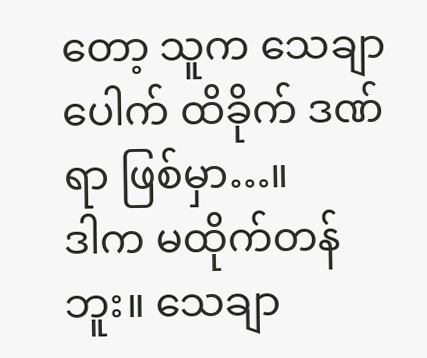တော့ သူက သေချာပေါက် ထိခိုက် ဒဏ်ရာ ဖြစ်မှာ…။
ဒါက မထိုက်တန်ဘူး။ သေချာ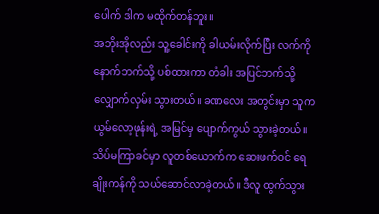ပေါက် ဒါက မထိုက်တန်ဘူး။
အဘိုးအိုလည်း သူ့ခေါင်းကို ခါယမ်းလိုက်ပြီး လက်ကို နောက်ဘက်သို့ ပစ်ထားကာ တံခါး အပြင်ဘက်သို့ လျှောက်လှမ်း သွားတယ်။ ခဏလေး အတွင်းမှာ သူက ယွမ်လော့ဖုန်းရဲ့ အမြင်မှ ပျောက်ကွယ် သွားခဲ့တယ်။
သိပ်မကြာခင်မှာ လူတစ်ယောက်က ဆေးဖက်ဝင် ရေချိုးကန်ကို သယ်ဆောင်လာခဲ့တယ်။ ဒီလူ ထွက်သွား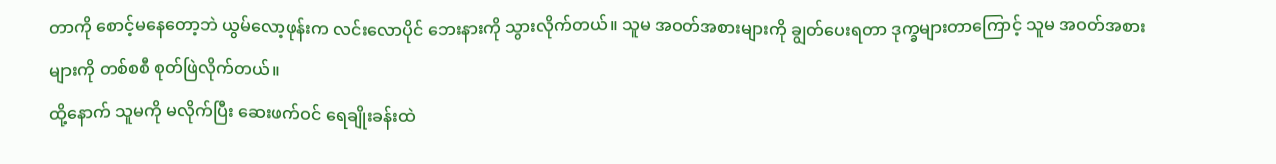တာကို စောင့်မနေတော့ဘဲ ယွမ်လော့ဖုန်းက လင်းလောပိုင် ဘေးနားကို သွားလိုက်တယ်။ သူမ အဝတ်အစားများကို ချွတ်ပေးရတာ ဒုက္ခများတာကြောင့် သူမ အဝတ်အစားများကို တစ်စစီ စုတ်ဖြဲလိုက်တယ်။
ထို့နောက် သူမကို မလိုက်ပြီး ဆေးဖက်ဝင် ရေချိုးခန်းထဲ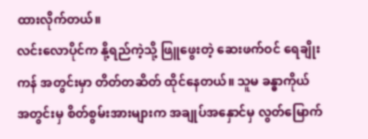ထားလိုက်တယ်။
လင်းလောပိုင်က နို့ရည်ကဲ့သို့ ဖြူဖွေးတဲ့ ဆေးဖက်ဝင် ရေချိုးကန် အတွင်းမှာ တိတ်တဆိတ် ထိုင်နေတယ်။ သူမ ခန္ဓာကိုယ် အတွင်းမှ စိတ်စွမ်းအားများက အချုပ်အနှောင်မှ လွတ်မြောက်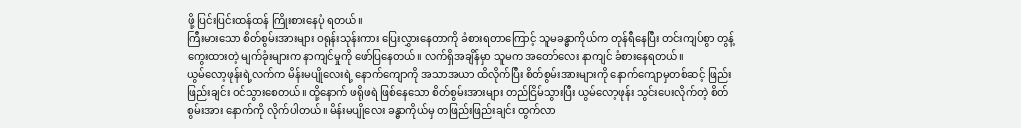ဖို့ ပြင်းပြင်းထန်ထန် ကြိုးစားနေပုံ ရတယ်။
ကြီးမားသော စိတ်စွမ်းအားများ ဝရုန်းသုန်းကား ပြေးလွှားနေတာကို ခံစားရတာကြောင့် သူမခန္ဓာကိုယ်က တုန်ရီနေပြီး တင်းကျပ်စွာ တွန့်ကွေးထားတဲ့ မျက်ခုံးများက နာကျင်မှုကို ဖော်ပြနေတယ်။ လက်ရှိအချိန်မှာ သူမက အတော်လေး နာကျင် ခံစားနေရတယ်။
ယွမ်လော့ဖုန်းရဲ့လက်က မိန်းမပျိုလေးရဲ့ နောက်ကျောကို အသာအယာ ထိလိုက်ပြီး စိတ်စွမ်းအားများကို နောက်ကျောမှတစ်ဆင့် ဖြည်းဖြည်းချင်း ဝင်သွားစေတယ်။ ထို့နောက် ဖရိုဖရဲ ဖြစ်နေသော စိတ်စွမ်းအားများ တည်ငြိမ်သွားပြီး ယွမ်လော့ဖုန်း သွင်းပေးလိုက်တဲ့ စိတ်စွမ်းအား နောက်ကို လိုက်ပါတယ်။ မိန်းမပျိုလေး ခန္ဓာကိုယ်မှ တဖြည်းဖြည်းချင်း ထွက်လာ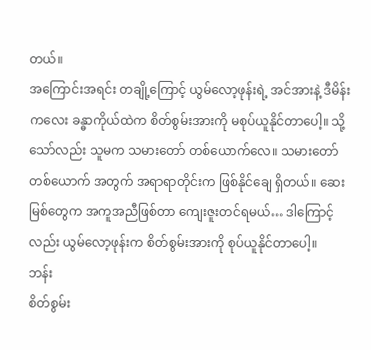တယ်။
အကြောင်းအရင်း တချို့ကြောင့် ယွမ်လော့ဖုန်းရဲ့ အင်အားနဲ့ ဒီမိန်းကလေး ခန္ဓာကိုယ်ထဲက စိတ်စွမ်းအားကို မစုပ်ယူနိုင်တာပေါ့။ သို့သော်လည်း သူမက သမားတော် တစ်ယောက်လေ။ သမားတော် တစ်ယောက် အတွက် အရာရာတိုင်းက ဖြစ်နိုင်ချေ ရှိတယ်။ ဆေးမြစ်တွေက အကူအညီဖြစ်တာ ကျေးဇူးတင်ရမယ်… ဒါကြောင့်လည်း ယွမ်လော့ဖုန်းက စိတ်စွမ်းအားကို စုပ်ယူနိုင်တာပေါ့။
ဘန်း
စိတ်စွမ်း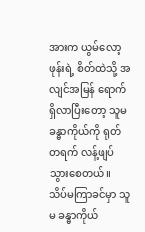အားက ယွမ်လော့ဖုန်းရဲ့ စိတ်ထဲသို့ အလျင်အမြန် ရောက်ရှိလာပြီးတော့ သူမခန္ဓာကိုယ်ကို ရုတ်တရက် လန့်ဖျပ် သွားစေတယ်။ သိပ်မကြာခင်မှာ သူမ ခန္ဓာကိုယ်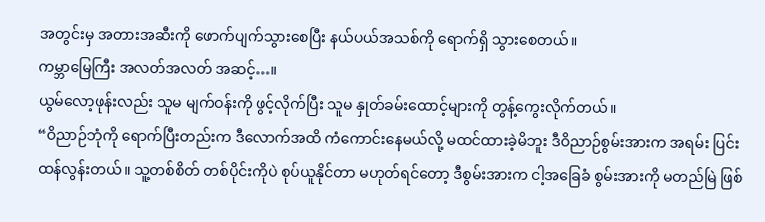အတွင်းမှ အတားအဆီးကို ဖောက်ပျက်သွားစေပြီး နယ်ပယ်အသစ်ကို ရောက်ရှိ သွားစေတယ်။
ကမ္ဘာမြေကြီး အလတ်အလတ် အဆင့်…။
ယွမ်လော့ဖုန်းလည်း သူမ မျက်ဝန်းကို ဖွင့်လိုက်ပြီး သူမ နှုတ်ခမ်းထောင့်များကို တွန့်ကွေးလိုက်တယ်။
“ဝိညာဉ်ဘုံကို ရောက်ပြီးတည်းက ဒီလောက်အထိ ကံကောင်းနေမယ်လို့ မထင်ထားခဲ့မိဘူး ဒီဝိညာဉ်စွမ်းအားက အရမ်း ပြင်းထန်လွန်းတယ်။ သူ့တစ်စိတ် တစ်ပိုင်းကိုပဲ စုပ်ယူနိုင်တာ မဟုတ်ရင်တော့ ဒီစွမ်းအားက ငါ့အခြေခံ စွမ်းအားကို မတည်မြဲ ဖြစ်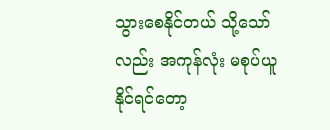သွားစေနိုင်တယ် သို့သော်လည်း အကုန်လုံး မစုပ်ယူနိုင်ရင်တော့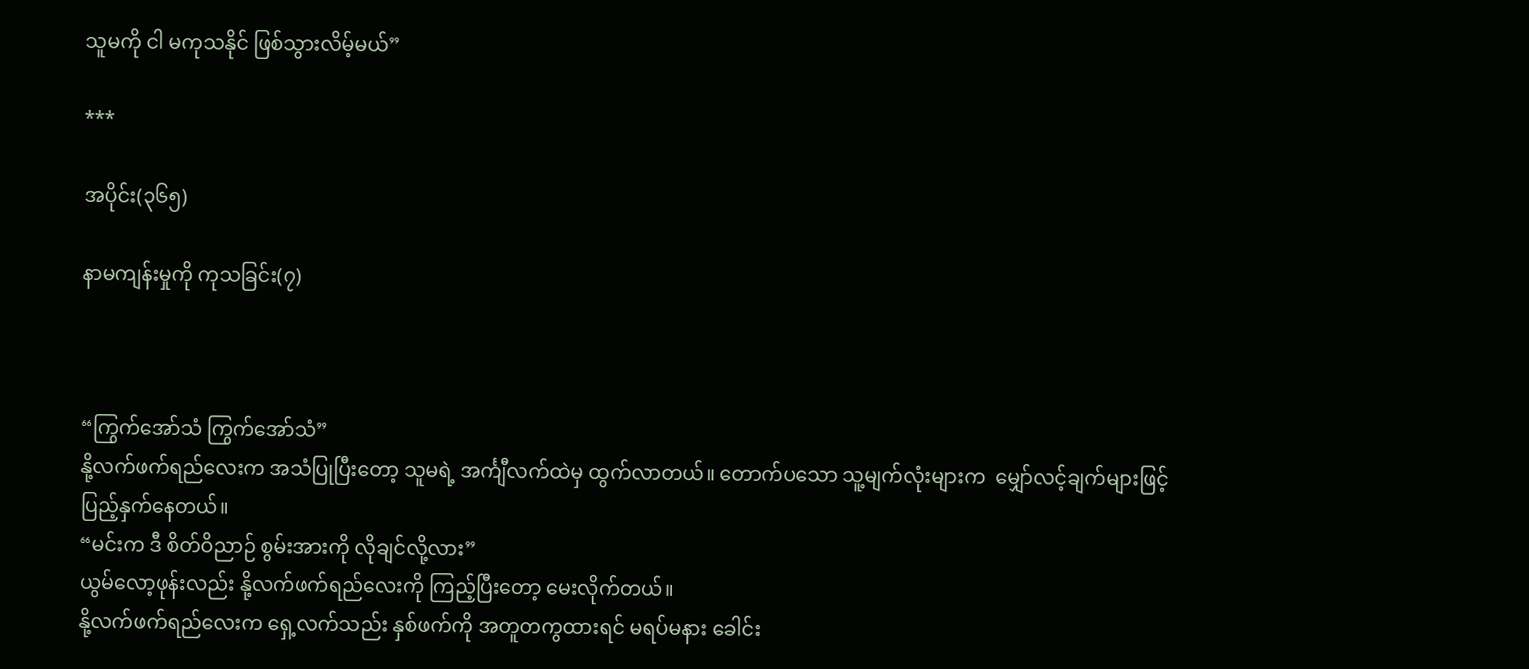သူမကို ငါ မကုသနိုင် ဖြစ်သွားလိမ့်မယ်”

***

အပိုင်း(၃၆၅)

နာမကျန်းမှုကို ကုသခြင်း(၇)



“ကြွက်အော်သံ ကြွက်အော်သံ”
နို့လက်ဖက်ရည်လေးက အသံပြုပြီးတော့ သူမရဲ့ အင်္ကျီလက်ထဲမှ ထွက်လာတယ်။ တောက်ပသော သူ့မျက်လုံးများက  မျှော်လင့်ချက်များဖြင့် ပြည့်နှက်နေတယ်။
“မင်းက ဒီ စိတ်ဝိညာဉ် စွမ်းအားကို လိုချင်လို့လား”
ယွမ်လော့ဖုန်းလည်း နို့လက်ဖက်ရည်လေးကို ကြည့်ပြီးတော့ မေးလိုက်တယ်။
နို့လက်ဖက်ရည်လေးက ရှေ့လက်သည်း နှစ်ဖက်ကို အတူတကွထားရင် မရပ်မနား ခေါင်း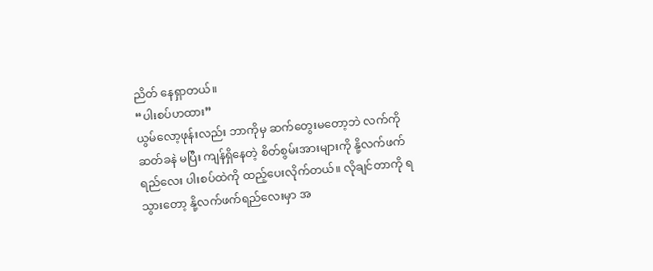ညိတ် နေရှာတယ်။
“ပါးစပ်ဟထား”
ယွမ်လော့ဖုန်းလည်း ဘာကိုမှ ဆက်တွေးမတော့ဘဲ လက်ကို ဆတ်ခနဲ မပြီး ကျန်ရှိနေတဲ့ စိတ်စွမ်းအားများကို နို့လက်ဖက်ရည်လေး ပါးစပ်ထဲကို ထည့်ပေးလိုက်တယ်။ လိုချင်တာကို ရသွားတော့ နို့လက်ဖက်ရည်လေးမှာ အ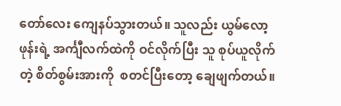တော်လေး ကျေနပ်သွားတယ်။ သူလည်း ယွမ်လော့ဖုန်းရဲ့ အင်္ကျီလက်ထဲကို ဝင်လိုက်ပြီး သူ စုပ်ယူလိုက်တဲ့ စိတ်စွမ်းအားကို  စတင်ပြီးတော့ ချေဖျက်တယ်။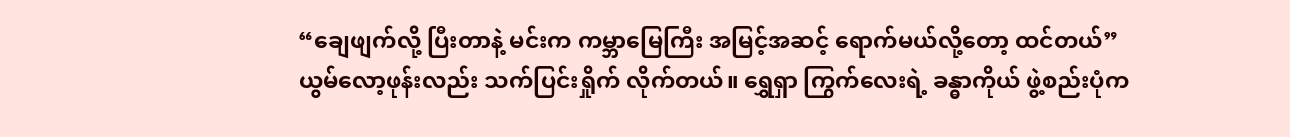“ချေဖျက်လို့ ပြီးတာနဲ့ မင်းက ကမ္ဘာမြေကြီး အမြင့်အဆင့် ရောက်မယ်လို့တော့ ထင်တယ်”
ယွမ်လော့ဖုန်းလည်း သက်ပြင်းရှိုက် လိုက်တယ်။ ရွှေရှာ ကြွက်လေးရဲ့ ခန္ဓာကိုယ် ဖွဲ့စည်းပုံက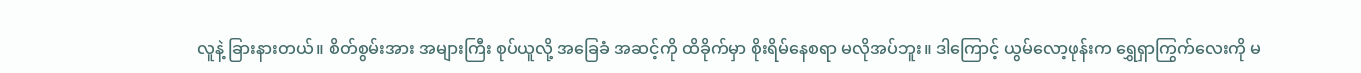လူနဲ့ ခြားနားတယ်။ စိတ်စွမ်းအား အများကြီး စုပ်ယူလို့ အခြေခံ အဆင့်ကို ထိခိုက်မှာ စိုးရိမ်နေစရာ မလိုအပ်ဘူး။ ဒါကြောင့် ယွမ်လော့ဖုန်းက ရွှေရှာကြွက်လေးကို မ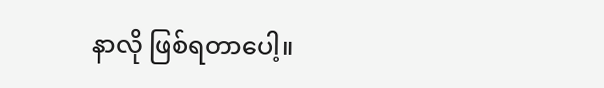နာလို ဖြစ်ရတာပေါ့။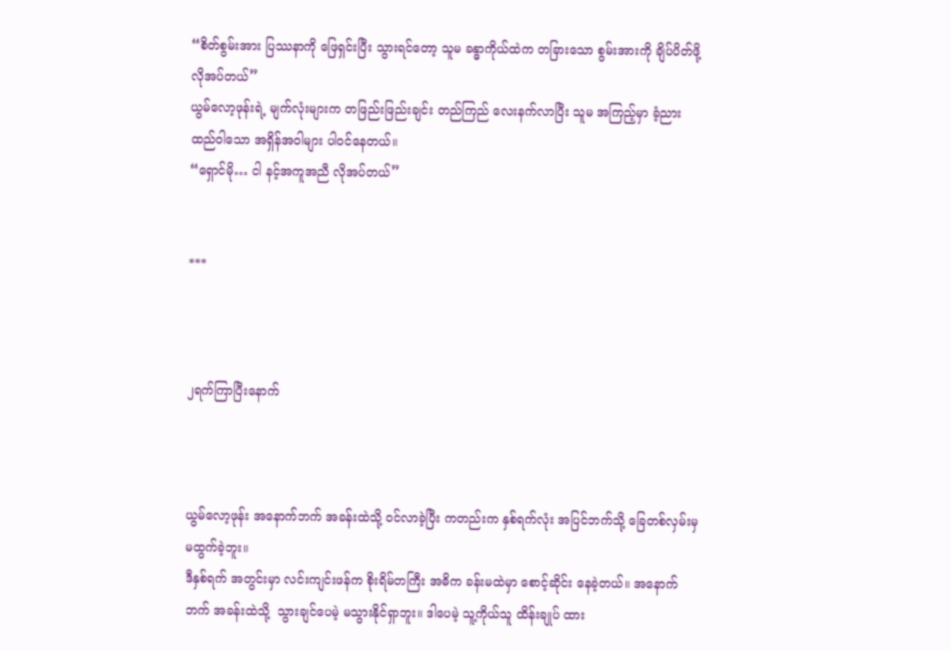“စိတ်စွမ်းအား ပြဿနာကို ဖြေရှင်းပြီး သွားရင်တော့ သူမ ခန္ဓာကိုယ်ထဲက တခြားသော စွမ်းအားကို ချိပ်ပိတ်ဖို့ လိုအပ်တယ်”
ယွမ်လော့ဖုန်းရဲ့ မျက်လုံးများက တဖြည်းဖြည်းချင်း တည်ကြည် လေးနက်လာပြီး သူမ အကြည့်မှာ ခံ့ညားထည်ဝါသော အရှိန်အဝါများ ပါဝင်နေတယ်။
“ရှောင်မို… ငါ နင့်အကူအညီ လိုအပ်တယ်”


***



၂ရက်ကြာပြီးနောက်



ယွမ်လော့ဖုန်း အနောက်ဘက် အခန်းထဲသို့ ဝင်လာခဲ့ပြီး ကတည်းက နှစ်ရက်လုံး အပြင်ဘက်သို့ ခြေတစ်လှမ်းမှ မထွက်ခဲ့ဘူး။
ဒီနှစ်ရက် အတွင်းမှာ လင်းကျင်းဖန်က စိုးရိမ်တကြီး အဓိက ခန်းမထဲမှာ စောင့်ဆိုင်း နေခဲ့တယ်။ အနောက်ဘက် အခန်းထဲသို့  သွားချင်ပေမဲ့ မသွားနိုင်ရှာဘူး။ ဒါပေမဲ့ သူ့ကိုယ်သူ ထိန်းချုပ် ထား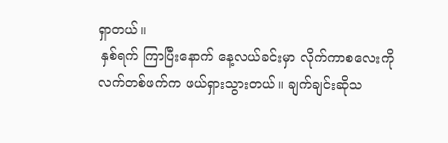ရှာတယ်။
 နှစ်ရက် ကြာပြီးနောက် နေ့လယ်ခင်းမှာ လိုက်ကာစလေးကို  လက်တစ်ဖက်က ဖယ်ရှားသွားတယ်။ ချက်ချင်းဆိုသ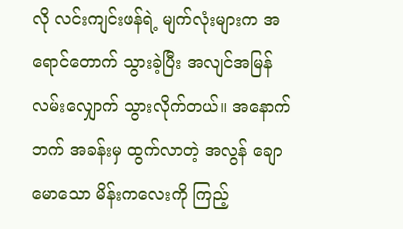လို လင်းကျင်းဖန်ရဲ့ မျက်လုံးများက အရောင်တောက် သွားခဲ့ပြီး အလျင်အမြန် လမ်းလျှောက် သွားလိုက်တယ်။ အနောက်ဘက် အခန်းမှ ထွက်လာတဲ့ အလွန် ချောမောသော မိန်းကလေးကို ကြည့်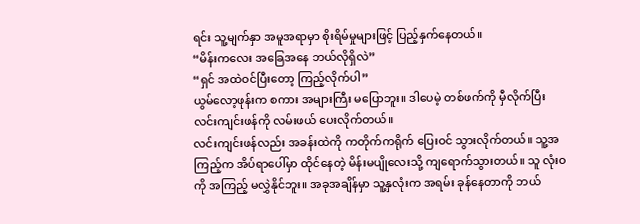ရင်း သူ့မျက်နှာ အမူအရာမှာ စိုးရိမ်မှုများဖြင့် ပြည့်နှက်နေတယ်။
“မိန်းကလေး အခြေအနေ ဘယ်လိုရှိလဲ”
“ရှင် အထဲဝင်ပြီးတော့ ကြည့်လိုက်ပါ”
ယွမ်လော့ဖုန်းက စကား အများကြီး မပြောဘူး။ ဒါပေမဲ့ တစ်ဖက်ကို မှီလိုက်ပြီး လင်းကျင်းဖန်ကို လမ်းဖယ် ပေးလိုက်တယ်။
လင်းကျင်းဖန်လည်း အခန်းထဲကို ကတိုက်ကရိုက် ပြေးဝင် သွားလိုက်တယ်။ သူ့အကြည့်က အိပ်ရာပေါ်မှာ ထိုင်နေတဲ့ မိန်းမပျိုလေးသို့ ကျရောက်သွားတယ်။ သူ လုံးဝကို အကြည့် မလွှဲနိုင်ဘူး။ အခုအချိန်မှာ သူ့နှလုံးက အရမ်း ခုန်နေတာကို ဘယ်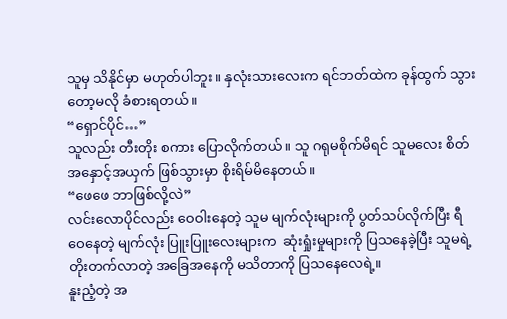သူမှ သိနိုင်မှာ မဟုတ်ပါဘူး။ နှလုံးသားလေးက ရင်ဘတ်ထဲက ခုန်ထွက် သွားတော့မလို ခံစားရတယ်။
“ရှောင်ပိုင်…”
သူလည်း တီးတိုး စကား ပြောလိုက်တယ်။ သူ ဂရုမစိုက်မိရင် သူမလေး စိတ်အနှောင့်အယှက် ဖြစ်သွားမှာ စိုးရိမ်မိနေတယ်။
“ဖေဖေ ဘာဖြစ်လို့လဲ”
လင်းလောပိုင်လည်း ဝေဝါးနေတဲ့ သူမ မျက်လုံးများကို ပွတ်သပ်လိုက်ပြီး ရီဝေနေတဲ့ မျက်လုံး ပြူးပြူးလေးများက  ဆုံးရှုံးမှုများကို ပြသနေခဲ့ပြီး သူမရဲ့ တိုးတက်လာတဲ့ အခြေအနေကို မသိတာကို ပြသနေလေရဲ့။
နူးညံ့တဲ့ အ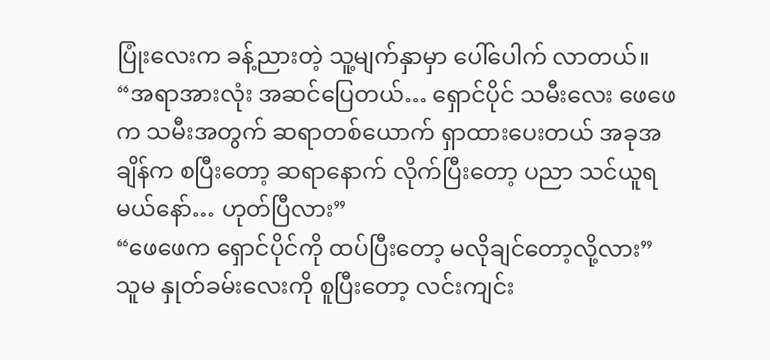ပြုံးလေးက ခန့်ညားတဲ့ သူ့မျက်နှာမှာ ပေါ်ပေါက် လာတယ်။
“အရာအားလုံး အဆင်ပြေတယ်… ရှောင်ပိုင် သမီးလေး ဖေဖေက သမီးအတွက် ဆရာတစ်ယောက် ရှာထားပေးတယ် အခုအချိန်က စပြီးတော့ ဆရာနောက် လိုက်ပြီးတော့ ပညာ သင်ယူရမယ်နော်… ဟုတ်ပြီလား”
“ဖေဖေက ရှောင်ပိုင်ကို ထပ်ပြီးတော့ မလိုချင်တော့လို့လား”
သူမ နှုတ်ခမ်းလေးကို စူပြီးတော့ လင်းကျင်း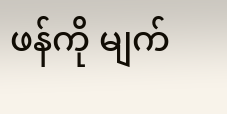ဖန်ကို မျက်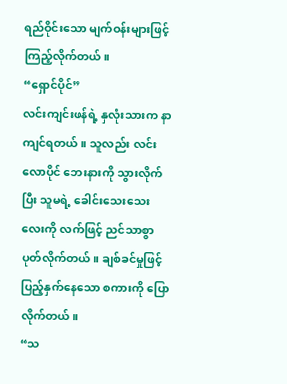ရည်ဝိုင်းသော မျက်ဝန်းများဖြင့် ကြည့်လိုက်တယ်။
“ရှောင်ပိုင်”
လင်းကျင်းဖန်ရဲ့ နှလုံးသားက နာကျင်ရတယ်။ သူလည်း လင်းလောပိုင် ဘေးနားကို သွားလိုက်ပြီး သူမရဲ့ ခေါင်းသေးသေးလေးကို လက်ဖြင့် ညင်သာစွာ ပုတ်လိုက်တယ်။ ချစ်ခင်မှုဖြင့် ပြည့်နှက်နေသော စကားကို ပြောလိုက်တယ်။
“သ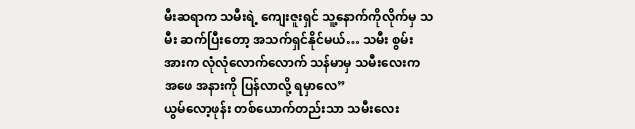မီးဆရာက သမီးရဲ့ ကျေးဇူးရှင် သူ့နောက်ကိုလိုက်မှ သမီး ဆက်ပြီးတော့ အသက်ရှင်နိုင်မယ်… သမီး စွမ်းအားက လုံလုံလောက်လောက် သန်မာမှ သမီးလေးက အဖေ အနားကို ပြန်လာလို့ ရမှာလေ”
ယွမ်လော့ဖုန်း တစ်ယောက်တည်းသာ သမီးလေး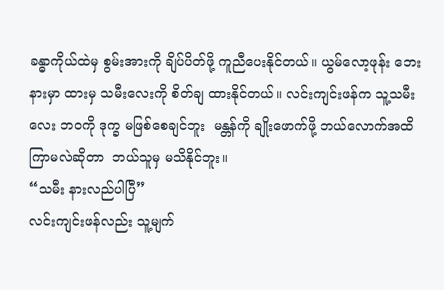ခန္ဓာကိုယ်ထဲမှ စွမ်းအားကို ချိပ်ပိတ်ဖို့ ကူညီပေးနိုင်တယ်။ ယွမ်လော့ဖုန်း ဘေးနားမှာ ထားမှ သမီးလေးကို စိတ်ချ ထားနိုင်တယ်။ လင်းကျင်းဖန်က သူ့သမီးလေး ဘဝကို ဒုက္ခ မဖြစ်စေချင်ဘူး  မန္တန်ကို ချိုးဖောက်ဖို့ ဘယ်လောက်အထိ ကြာမလဲဆိုတာ  ဘယ်သူမှ မသိနိုင်ဘူး။
“သမီး နားလည်ပါပြီ”
လင်းကျင်းဖန်လည်း သူ့မျက်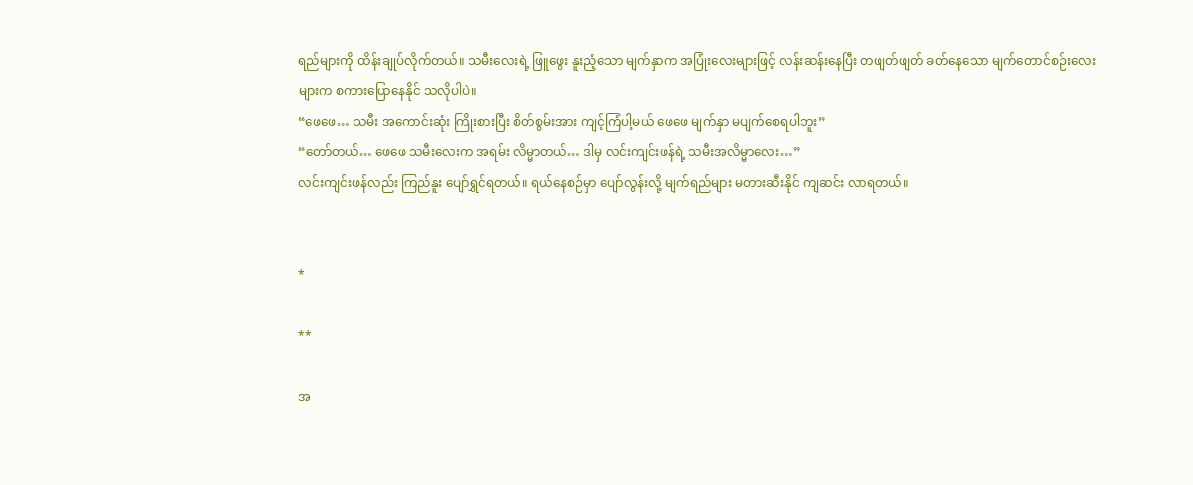ရည်များကို ထိန်းချုပ်လိုက်တယ်။ သမီးလေးရဲ့ ဖြူဖွေး နူးညံ့သော မျက်နှာက အပြုံးလေးများဖြင့် လန်းဆန်းနေပြီး တဖျတ်ဖျတ် ခတ်နေသော မျက်တောင်စဉ်းလေးများက စကားပြောနေနိုင် သလိုပါပဲ။
“ဖေဖေ… သမီး အကောင်းဆုံး ကြိုးစားပြီး စိတ်စွမ်းအား ကျင့်ကြံပါ့မယ် ဖေဖေ မျက်နှာ မပျက်စေရပါဘူး”
“တော်တယ်… ဖေဖေ သမီးလေးက အရမ်း လိမ္မာတယ်… ဒါမှ လင်းကျင်းဖန်ရဲ့ သမီးအလိမ္မာလေး…”
လင်းကျင်းဖန်လည်း ကြည်နူး ပျော်ရွှင်ရတယ်။ ရယ်နေစဉ်မှာ ပျော်လွန်းလို့ မျက်ရည်များ မတားဆီးနိုင် ကျဆင်း လာရတယ်။


*

**

အ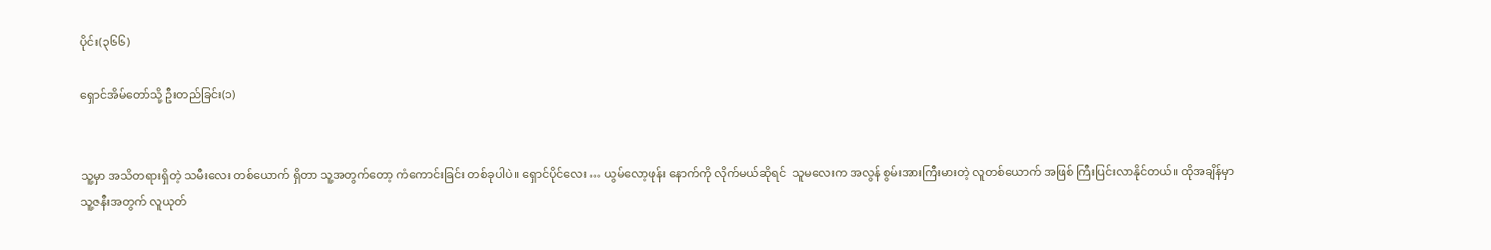ပိုင်း(၃၆၆)

ရှောင်အိမ်တော်သို့ ဦးတည်ခြင်း(၁)


သူ့မှာ အသိတရားရှိတဲ့ သမီးလေး တစ်ယောက် ရှိတာ သူ့အတွက်တော့ ကံကောင်းခြင်း တစ်ခုပါပဲ။ ရှောင်ပိုင်လေး … ယွမ်လော့ဖုန်း နောက်ကို လိုက်မယ်ဆိုရင်  သူမလေးက အလွန် စွမ်းအားကြီးမားတဲ့ လူတစ်ယောက် အဖြစ် ကြီးပြင်းလာနိုင်တယ်။ ထိုအချိန်မှာ သူ့ဇနီးအတွက် လူယုတ်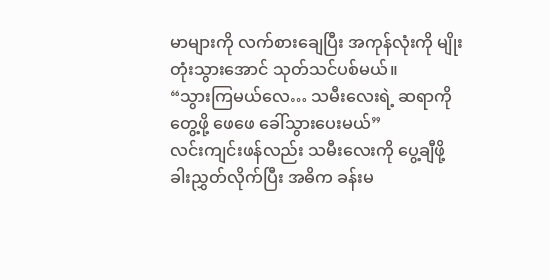မာများကို လက်စားချေပြီး အကုန်လုံးကို မျိုးတုံးသွားအောင် သုတ်သင်ပစ်မယ်။
“သွားကြမယ်လေ… သမီးလေးရဲ့ ဆရာကို တွေ့ဖို့ ဖေဖေ ခေါ်သွားပေးမယ်”
လင်းကျင်းဖန်လည်း သမီးလေးကို ပွေ့ချီဖို့ ခါးညွှတ်လိုက်ပြီး အဓိက ခန်းမ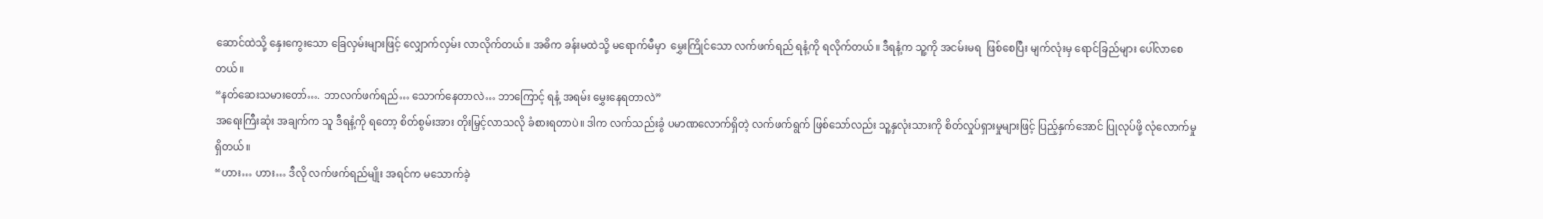ဆောင်ထဲသို့ နှေးကွေးသော ခြေလှမ်းများဖြင့် လျှောက်လှမ်း လာလိုက်တယ်။ အဓိက ခန်းမထဲသို့ မရောက်မီမှာ  မွှေးကြိုင်သော လက်ဖက်ရည် ရနံ့ကို ရလိုက်တယ်။ ဒီရနံ့က သူ့ကို အငမ်းမရ  ဖြစ်စေပြီး မျက်လုံးမှ ရောင်ခြည်များ ပေါ်လာစေတယ်။
“နတ်ဆေးသမားတော်…. ဘာလက်ဖက်ရည်… သောက်နေတာလဲ… ဘာကြောင့် ရနံ့ အရမ်း မွှေးနေရတာလဲ”
အရေးကြီးဆုံး အချက်က သူ ဒီရနံ့ကို ရတော့ စိတ်စွမ်းအား တိုးမြှင့်လာသလို ခံစားရတာပဲ။ ဒါက လက်သည်းခွံ ပမာဏလောက်ရှိတဲ့ လက်ဖက်ရွက် ဖြစ်သော်လည်း သူ့နှလုံးသားကို စိတ်လှုပ်ရှားမှုများဖြင့် ပြည့်နှက်အောင် ပြုလုပ်ဖို့ လုံလောက်မှု ရှိတယ်။
“ဟား… ဟား… ဒီလို လက်ဖက်ရည်မျိုး အရင်က မသောက်ခဲ့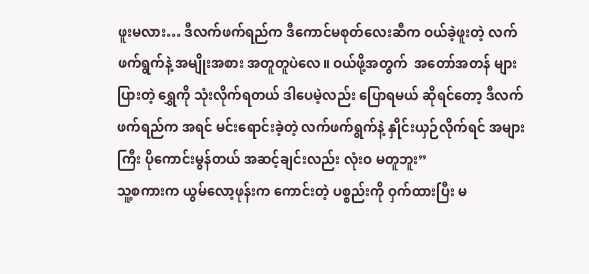ဖူးမလား… ဒီလက်ဖက်ရည်က ဒီကောင်မစုတ်လေးဆီက ဝယ်ခဲ့ဖူးတဲ့ လက်ဖက်ရွက်နဲ့ အမျိုးအစား အတူတူပဲလေ။ ဝယ်ဖို့အတွက်  အတော်အတန် များပြားတဲ့ ရွှေကို သုံးလိုက်ရတယ် ဒါပေမဲ့လည်း ပြောရမယ် ဆိုရင်တော့ ဒီလက်ဖက်ရည်က အရင် မင်းရောင်းခဲ့တဲ့ လက်ဖက်ရွက်နဲ့ နှိုင်းယှဉ်လိုက်ရင် အများကြီး ပိုကောင်းမွန်တယ် အဆင့်ချင်းလည်း လုံးဝ မတူဘူး”
သူ့စကားက ယွမ်လော့ဖုန်းက ကောင်းတဲ့ ပစ္စည်းကို ဝှက်ထားပြီး မ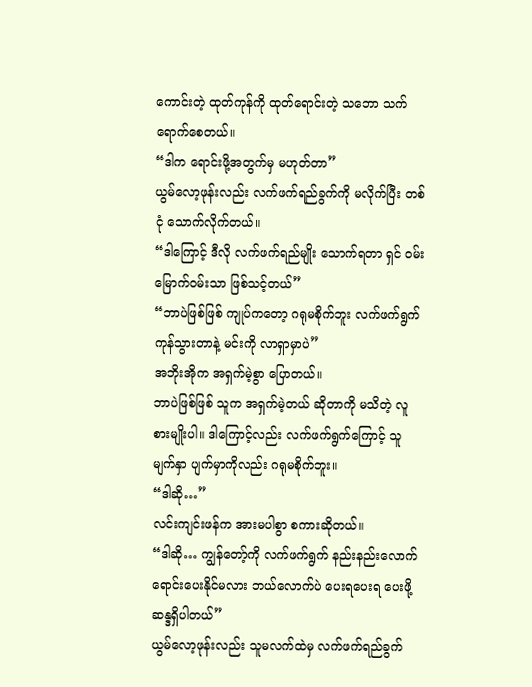ကောင်းတဲ့ ထုတ်ကုန်ကို ထုတ်ရောင်းတဲ့ သဘော သက်ရောက်စေတယ်။
“ဒါက ရောင်းဖို့အတွက်မှ မဟုတ်တာ”
ယွမ်လော့ဖုန်းလည်း လက်ဖက်ရည်ခွက်ကို မလိုက်ပြီး တစ်ငုံ သောက်လိုက်တယ်။
“ဒါကြောင့် ဒီလို လက်ဖက်ရည်မျိုး သောက်ရတာ ရှင် ဝမ်းမြောက်ဝမ်းသာ ဖြစ်သင့်တယ်”
“ဘာပဲဖြစ်ဖြစ် ကျုပ်ကတော့ ဂရုမစိုက်ဘူး လက်ဖက်ရွက် ကုန်သွားတာနဲ့ မင်းကို လာရှာမှာပဲ”
အဘိုးအိုက အရှက်မဲ့စွာ ပြောတယ်။
ဘာပဲဖြစ်ဖြစ် သူက အရှက်မဲ့တယ် ဆိုတာကို မသိတဲ့ လူစားမျိုးပါ။ ဒါကြောင့်လည်း လက်ဖက်ရွက်ကြောင့် သူ မျက်နှာ ပျက်မှာကိုလည်း ဂရုမစိုက်ဘူး။
“ဒါဆို…”
လင်းကျင်းဖန်က အားမပါစွာ စကားဆိုတယ်။
“ဒါဆို… ကျွန်တော့်ကို လက်ဖက်ရွက် နည်းနည်းလောက် ရောင်းပေးနိုင်မလား ဘယ်လောက်ပဲ ပေးရပေးရ ပေးဖို့ ဆန္ဒရှိပါတယ်”
ယွမ်လော့ဖုန်းလည်း သူမလက်ထဲမှ လက်ဖက်ရည်ခွက်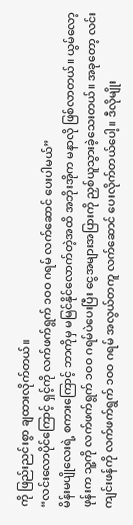ကို ဖြည်းညင်းစွာ ချထားလိုက်တယ်။
“လင်းလောပိုင်ကြောင့် ရှင့်ကို လက်ဖက်ရွက် ၁ဝဝ ဂရမ် လက်ဆောင် ပေးပါမယ်”
မိန်းမပျိုလေးရဲ့ စကားကြောင့် ဘာကိုမှ မမြင်နိုင်လောက်တဲ့အထိ အဘိုးအိုက မနာလို ဖြစ်လာတယ်။ ယွမ်လော့ဖုန်းက သူ့ကို လက်ဖက်ရွက် ၁ဝဝ ဂရမ်ပဲပေးပြီး ငွေအများအပြားကို ညှစ်ယူသွားခဲ့သေးတယ်။ အခုတော့ လင်းကျင်းဖန်ကို လက်ဖက်ရွက် ၁ဝဝ ဂရမ် အလွယ်တကူ လက်ဆောင် ပေးလိုက်တယ်ပေါ့။ ဒီလိုမျိုး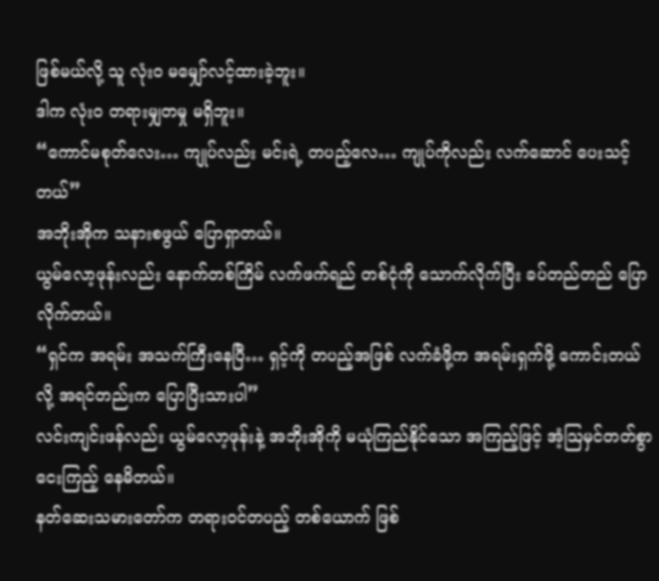ဖြစ်မယ်လို့ သူ လုံးဝ မမျှော်လင့်ထားခဲ့ဘူး။
ဒါက လုံးဝ တရားမျှတမှု မရှိဘူး။
“ကောင်မစုတ်လေး… ကျုပ်လည်း မင်းရဲ့ တပည့်လေ… ကျုပ်ကိုလည်း လက်ဆောင် ပေးသင့်တယ်”
အဘိုးအိုက သနားစဖွယ် ပြောရှာတယ်။
ယွမ်လော့ဖုန်းလည်း နောက်တစ်ကြိမ် လက်ဖက်ရည် တစ်ငုံကို သောက်လိုက်ပြီး ခပ်တည်တည် ပြောလိုက်တယ်။
“ရှင်က အရမ်း အသက်ကြီးနေပြီ… ရှင့်ကို တပည့်အဖြစ် လက်ခံဖို့က အရမ်းရှက်ဖို့ ကောင်းတယ်လို့ အရင်တည်းက ပြောပြီးသားပါ”
လင်းကျင်းဖန်လည်း ယွမ်လော့ဖုန်းနဲ့ အဘိုးအိုကို မယုံကြည်နိုင်သော အကြည့်ဖြင့် အံ့သြမှင်တတ်စွာ ငေးကြည့် နေမိတယ်။
နတ်ဆေးသမားတော်က တရားဝင်တပည့် တစ်ယောက် ဖြစ်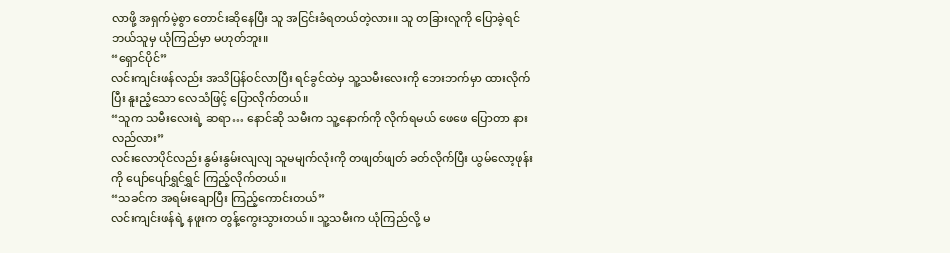လာဖို့ အရှက်မဲ့စွာ တောင်းဆိုနေပြီး သူ အငြင်းခံရတယ်တဲ့လား။ သူ တခြားလူကို ပြောခဲ့ရင် ဘယ်သူမှ ယုံကြည်မှာ မဟုတ်ဘူး။
“ရှောင်ပိုင်”
လင်းကျင်းဖန်လည်း အသိပြန်ဝင်လာပြီး ရင်ခွင်ထဲမှ သူ့သမီးလေးကို ဘေးဘက်မှာ ထားလိုက်ပြီး နူးညံ့သော လေသံဖြင့် ပြောလိုက်တယ်။
“သူက သမီးလေးရဲ့ ဆရာ… နောင်ဆို သမီးက သူ့နောက်ကို လိုက်ရမယ် ဖေဖေ ပြောတာ နားလည်လား”
လင်းလောပိုင်လည်း နွမ်းနွမ်းလျလျ သူမမျက်လုံးကို တဖျတ်ဖျတ် ခတ်လိုက်ပြီး ယွမ်လော့ဖုန်းကို ပျော်ပျော်ရွှင်ရွှင် ကြည့်လိုက်တယ်။
“သခင်က အရမ်းချောပြီး ကြည့်ကောင်းတယ်”
လင်းကျင်းဖန်ရဲ့ နဖူးက တွန့်ကွေးသွားတယ်။ သူ့သမီးက ယုံကြည်လို့ မ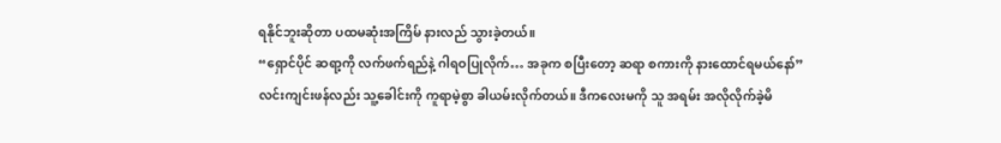ရနိုင်ဘူးဆိုတာ ပထမဆုံးအကြိမ် နားလည် သွားခဲ့တယ်။
“ရှောင်ပိုင် ဆရာ့ကို လက်ဖက်ရည်နဲ့ ဂါရဝပြုလိုက်… အခုက စပြီးတော့ ဆရာ စကားကို နားထောင်ရမယ်နော်”
လင်းကျင်းဖန်လည်း သူ့ခေါင်းကို ကူရာမဲ့စွာ ခါယမ်းလိုက်တယ်။ ဒီကလေးမကို သူ အရမ်း အလိုလိုက်ခဲ့မိ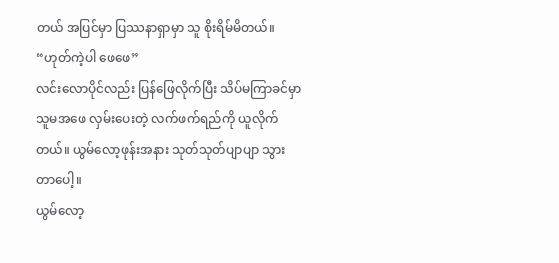တယ် အပြင်မှာ ပြဿနာရှာမှာ သူ စိုးရိမ်မိတယ်။
“ဟုတ်ကဲ့ပါ ဖေဖေ”
လင်းလောပိုင်လည်း ပြန်ဖြေလိုက်ပြီး သိပ်မကြာခင်မှာ သူမအဖေ လှမ်းပေးတဲ့ လက်ဖက်ရည်ကို ယူလိုက်တယ်။ ယွမ်လော့ဖုန်းအနား သုတ်သုတ်ပျာပျာ သွားတာပေါ့။
ယွမ်လော့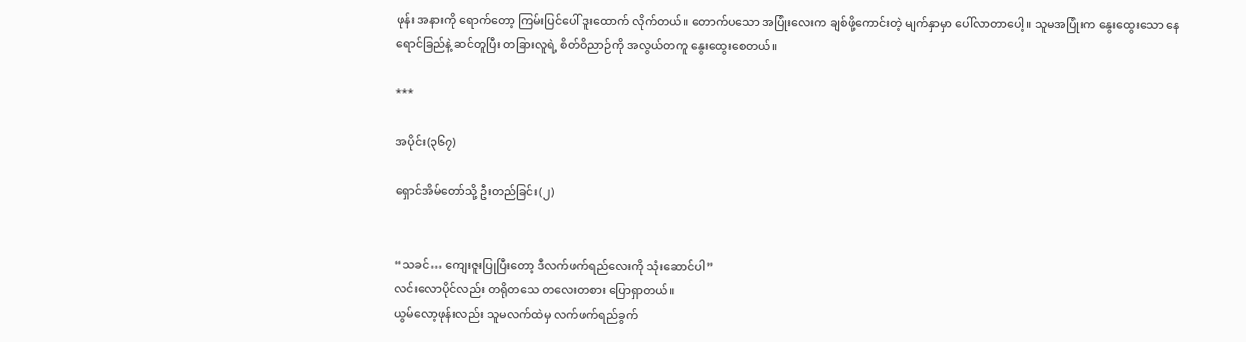ဖုန်း အနားကို ရောက်တော့ ကြမ်းပြင်ပေါ် ဒူးထောက် လိုက်တယ်။ တောက်ပသော အပြုံးလေးက ချစ်ဖို့ကောင်းတဲ့ မျက်နှာမှာ ပေါ်လာတာပေါ့။ သူမအပြုံးက နွေးထွေးသော နေရောင်ခြည်နဲ့ ဆင်တူပြီး တခြားလူရဲ့ စိတ်ဝိညာဉ်ကို အလွယ်တကူ နွေးထွေးစေတယ်။

***

အပိုင်း(၃၆၇)

ရှောင်အိမ်တော်သို့ ဦးတည်ခြင်း(၂)


“သခင်… ကျေးဇူးပြုပြီးတော့ ဒီလက်ဖက်ရည်လေးကို သုံးဆောင်ပါ”
လင်းလောပိုင်လည်း တရိုတသေ တလေးတစား ပြောရှာတယ်။
ယွမ်လော့ဖုန်းလည်း သူမလက်ထဲမှ လက်ဖက်ရည်ခွက်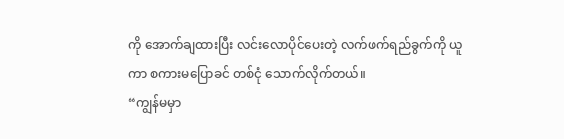ကို အောက်ချထားပြီး လင်းလောပိုင်ပေးတဲ့ လက်ဖက်ရည်ခွက်ကို ယူကာ စကားမပြောခင် တစ်ငုံ သောက်လိုက်တယ်။
“ကျွန်မမှာ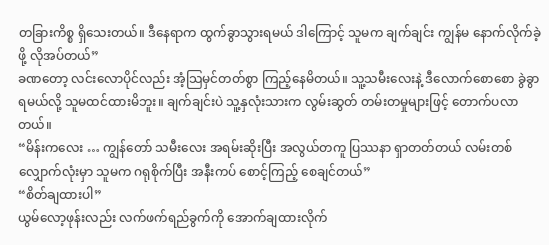တခြားကိစ္စ ရှိသေးတယ်။ ဒီနေရာက ထွက်ခွာသွားရမယ် ဒါကြောင့် သူမက ချက်ချင်း ကျွန်မ နောက်လိုက်ခဲ့ဖို့ လိုအပ်တယ်”
ခဏတော့ လင်းလောပိုင်လည်း အံ့သြမှင်တတ်စွာ ကြည့်နေမိတယ်။ သူ့သမီးလေးနဲ့ ဒီလောက်စောစော ခွဲခွာရမယ်လို့ သူမထင်ထားမိဘူး။ ချက်ချင်းပဲ သူ့နှလုံးသားက လွမ်းဆွတ် တမ်းတမှုများဖြင့် တောက်ပလာတယ်။
“မိန်းကလေး … ကျွန်တော် သမီးလေး အရမ်းဆိုးပြီး အလွယ်တကူ ပြဿနာ ရှာတတ်တယ် လမ်းတစ်လျှောက်လုံးမှာ သူမက ဂရုစိုက်ပြီး အနီးကပ် စောင့်ကြည့် စေချင်တယ်”
“စိတ်ချထားပါ”
ယွမ်လော့ဖုန်းလည်း လက်ဖက်ရည်ခွက်ကို အောက်ချထားလိုက်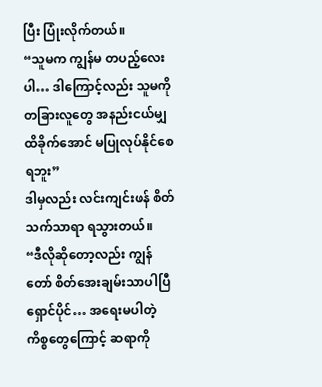ပြီး ပြုံးလိုက်တယ်။
“သူမက ကျွန်မ တပည့်လေးပါ… ဒါကြောင့်လည်း သူမကို တခြားလူတွေ အနည်းငယ်မျှ ထိခိုက်အောင် မပြုလုပ်နိုင်စေရဘူး”
ဒါမှလည်း လင်းကျင်းဖန် စိတ်သက်သာရာ ရသွားတယ်။
“ဒီလိုဆိုတော့လည်း ကျွန်တော် စိတ်အေးချမ်းသာပါပြီ ရှောင်ပိုင်… အရေးမပါတဲ့ ကိစ္စတွေကြောင့် ဆရာကို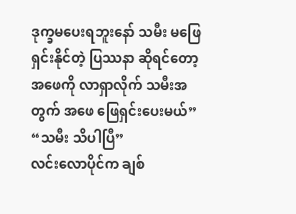ဒုက္ခမပေးရဘူးနော် သမီး မဖြေရှင်းနိုင်တဲ့ ပြဿနာ ဆိုရင်တော့ အဖေကို လာရှာလိုက် သမီးအတွက် အဖေ ဖြေရှင်းပေးမယ်”
“သမီး သိပါပြီ”
လင်းလောပိုင်က ချစ်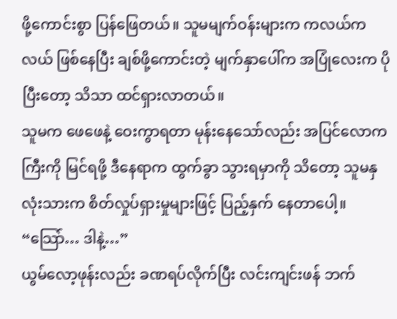ဖို့ကောင်းစွာ ပြန်ဖြေတယ်။ သူမမျက်ဝန်းများက ကလယ်ကလယ် ဖြစ်နေပြီး ချစ်ဖို့ကောင်းတဲ့ မျက်နှာပေါ်က အပြုံလေးက ပိုပြီးတော့ သိသာ ထင်ရှားလာတယ်။
သူမက ဖေဖေနဲ့ ဝေးကွာရတာ မုန်းနေသော်လည်း အပြင်လောကကြီးကို မြင်ရဖို့ ဒီနေရာက ထွက်ခွာ သွားရမှာကို သိတော့ သူမနှလုံးသားက စိတ်လှုပ်ရှားမှုများဖြင့် ပြည့်နှက် နေတာပေါ့။
“သြော်… ဒါနဲ့…”
ယွမ်လော့ဖုန်းလည်း ခဏရပ်လိုက်ပြီး လင်းကျင်းဖန် ဘက်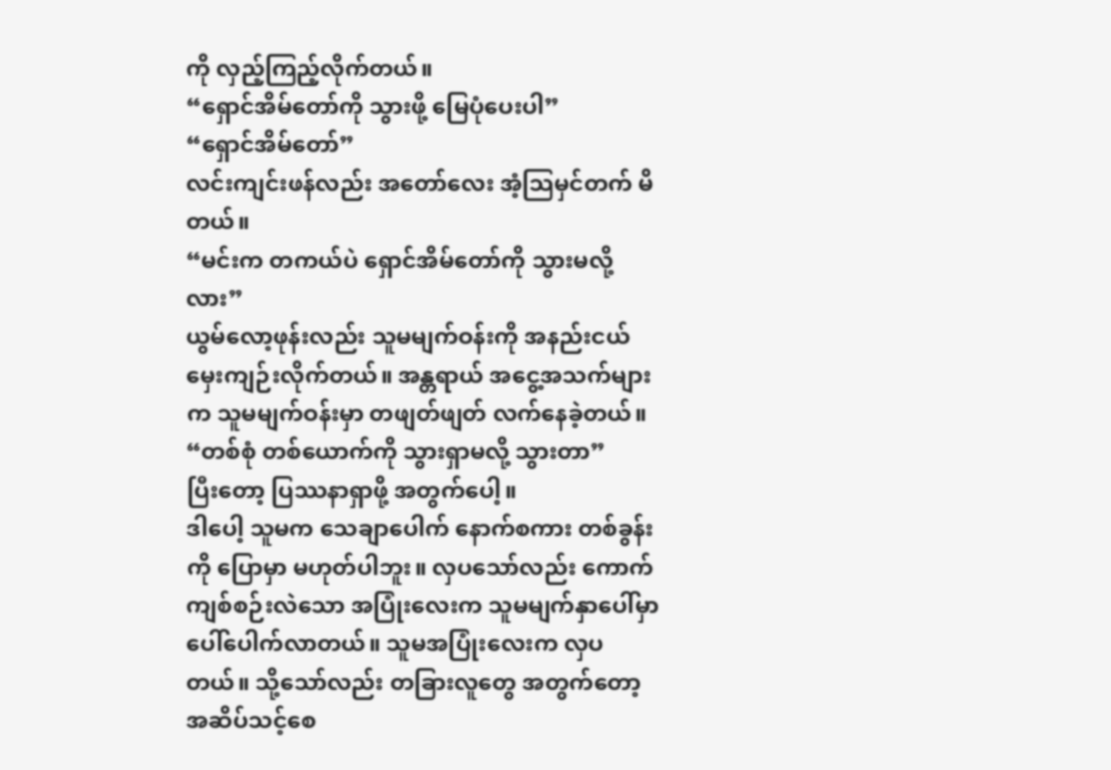ကို လှည့်ကြည့်လိုက်တယ်။
“ရှောင်အိမ်တော်ကို သွားဖို့ မြေပုံပေးပါ”
“ရှောင်အိမ်တော်”
လင်းကျင်းဖန်လည်း အတော်လေး အံ့သြမှင်တက် မိတယ်။
“မင်းက တကယ်ပဲ ရှောင်အိမ်တော်ကို သွားမလို့လား”
ယွမ်လော့ဖုန်းလည်း သူမမျက်ဝန်းကို အနည်းငယ် မှေးကျဉ်းလိုက်တယ်။ အန္တရာယ် အငွေ့အသက်များက သူမမျက်ဝန်းမှာ တဖျတ်ဖျတ် လက်နေခဲ့တယ်။
“တစ်စုံ တစ်ယောက်ကို သွားရှာမလို့ သွားတာ”
ပြီးတော့ ပြဿနာရှာဖို့ အတွက်ပေါ့။
ဒါပေါ့ သူမက သေချာပေါက် နောက်စကား တစ်ခွန်းကို ပြောမှာ မဟုတ်ပါဘူး။ လှပသော်လည်း ကောက်ကျစ်စဉ်းလဲသော အပြုံးလေးက သူမမျက်နှာပေါ်မှာ ပေါ်ပေါက်လာတယ်။ သူမအပြုံးလေးက လှပတယ်။ သို့သော်လည်း တခြားလူတွေ အတွက်တော့ အဆိပ်သင့်စေ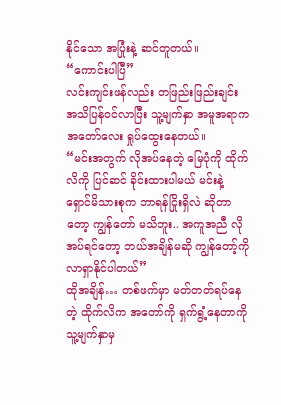နိုင်သော အပြုံးနဲ့ ဆင်တူတယ်။
“ကောင်းပါပြီ”
လင်းကျင်းဖန်လည်း တဖြည်းဖြည်းချင်း အသိပြန်ဝင်လာပြီး သူ့မျက်နှာ အမူအရာက အတော်လေး ရှုပ်ထွေးနေတယ်။
“မင်းအတွက် လိုအပ်နေတဲ့ မြေပုံကို ထိုက်လိကို ပြင်ဆင် ခိုင်းထားပါမယ် မင်းနဲ့ ရှောင်မိသားစုက ဘာရန်ငြိုးရှိလဲ ဆိုတာတော့ ကျွန်တော် မသိဘူး.. အကူအညီ လိုအပ်ရင်တော့ ဘယ်အချိန်မဆို ကျွန်တော့်ကို လာရှာနိုင်ပါတယ်”
ထိုအချိန်… တစ်ဖက်မှာ မတ်တတ်ရပ်နေတဲ့ ထိုက်လိက အတော်ကို ရှက်ရွံ့နေတာကို သူ့မျက်နှာမှ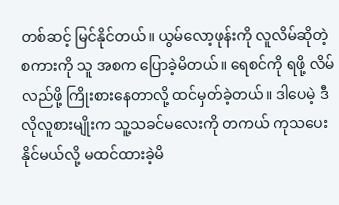တစ်ဆင့် မြင်နိုင်တယ်။ ယွမ်လော့ဖုန်းကို လူလိမ်ဆိုတဲ့ စကားကို သူ အစက ပြောခဲ့မိတယ်။ ရေစင်ကို ရဖို့ လိမ်လည်ဖို့ ကြိုးစားနေတာလို့ ထင်မှတ်ခဲ့တယ်။ ဒါပေမဲ့ ဒီလိုလူစားမျိုးက သူ့သခင်မလေးကို တကယ် ကုသပေးနိုင်မယ်လို့ မထင်ထားခဲ့မိ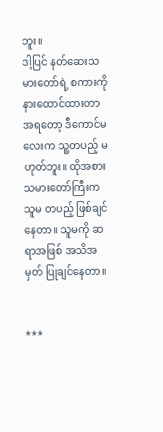ဘူး။
ဒါ့ပြင် နတ်ဆေးသမားတော်ရဲ့ စကားကို နားထောင်ထားတာ အရတော့ ဒီကောင်မလေးက သူ့တပည့် မဟုတ်ဘူး။ ထိုအစား သမားတော်ကြီးက သူမ တပည့် ဖြစ်ချင်နေတာ။ သူမကို ဆရာအဖြစ် အသိအမှတ် ပြုချင်နေတာ။


***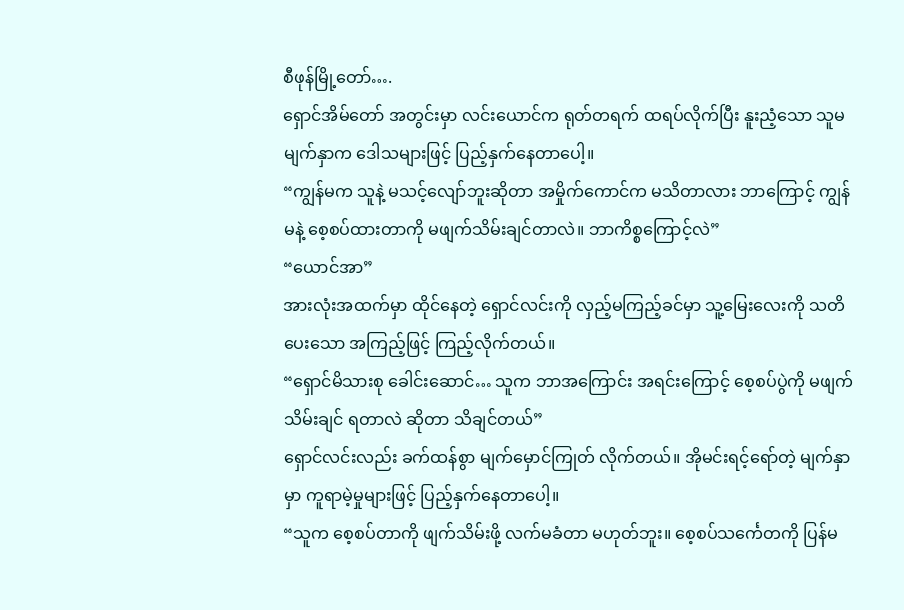စီဖုန်မြို့တော်….
ရှောင်အိမ်တော် အတွင်းမှာ လင်းယောင်က ရုတ်တရက် ထရပ်လိုက်ပြီး နူးညံ့သော သူမမျက်နှာက ဒေါသများဖြင့် ပြည့်နှက်နေတာပေါ့။
“ကျွန်မက သူနဲ့ မသင့်လျော်ဘူးဆိုတာ အမှိုက်ကောင်က မသိတာလား ဘာကြောင့် ကျွန်မနဲ့ စေ့စပ်ထားတာကို မဖျက်သိမ်းချင်တာလဲ။ ဘာကိစ္စကြောင့်လဲ”
“ယောင်အာ”
အားလုံးအထက်မှာ ထိုင်နေတဲ့ ရှောင်လင်းကို လှည့်မကြည့်ခင်မှာ သူ့မြေးလေးကို သတိပေးသော အကြည့်ဖြင့် ကြည့်လိုက်တယ်။
“ရှောင်မိသားစု ခေါင်းဆောင်… သူက ဘာအကြောင်း အရင်းကြောင့် စေ့စပ်ပွဲကို မဖျက်သိမ်းချင် ရတာလဲ ဆိုတာ သိချင်တယ်”
ရှောင်လင်းလည်း ခက်ထန်စွာ မျက်မှောင်ကြုတ် လိုက်တယ်။ အိုမင်းရင့်ရော်တဲ့ မျက်နှာမှာ ကူရာမဲ့မှုများဖြင့် ပြည့်နှက်နေတာပေါ့။
“သူက စေ့စပ်တာကို ဖျက်သိမ်းဖို့ လက်မခံတာ မဟုတ်ဘူး။ စေ့စပ်သင်္ကေတကို ပြန်မ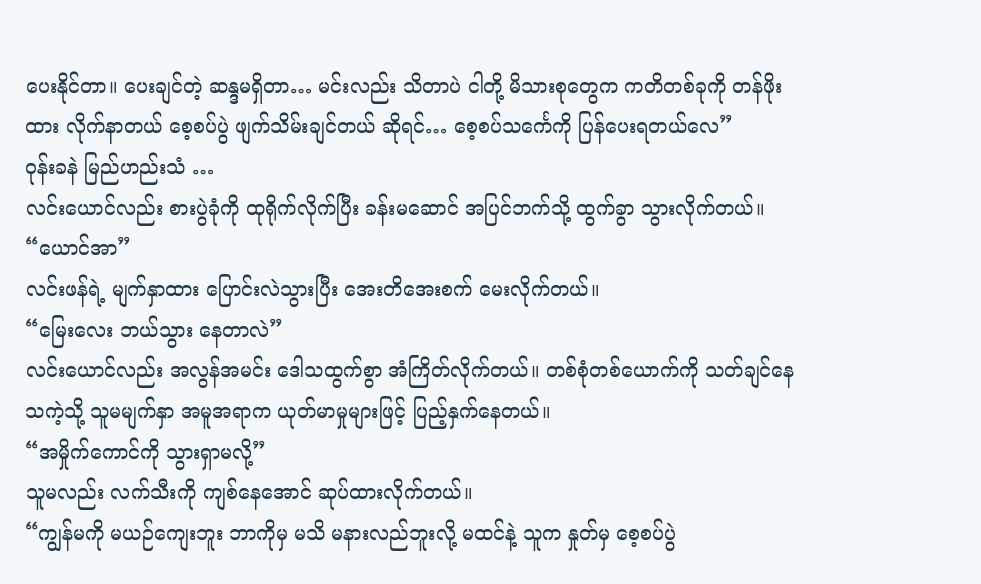ပေးနိုင်တာ။ ပေးချင်တဲ့ ဆန္ဒမရှိတာ… မင်းလည်း သိတာပဲ ငါတို့ မိသားစုတွေက ကတိတစ်ခုကို တန်ဖိုးထား လိုက်နာတယ် စေ့စပ်ပွဲ ဖျက်သိမ်းချင်တယ် ဆိုရင်… စေ့စပ်သင်္ကေကို ပြန်ပေးရတယ်လေ”
ဝုန်းခနဲ မြည်ဟည်းသံ …
လင်းယောင်လည်း စားပွဲခုံကို ထုရိုက်လိုက်ပြီး ခန်းမဆောင် အပြင်ဘက်သို့ ထွက်ခွာ သွားလိုက်တယ်။
“ယောင်အာ”
လင်းဖန်ရဲ့ မျက်နှာထား ပြောင်းလဲသွားပြီး အေးတိအေးစက် မေးလိုက်တယ်။
“မြေးလေး ဘယ်သွား နေတာလဲ”
လင်းယောင်လည်း အလွန်အမင်း ဒေါသထွက်စွာ အံကြိတ်လိုက်တယ်။ တစ်စုံတစ်ယောက်ကို သတ်ချင်နေသကဲ့သို့ သူမမျက်နှာ အမူအရာက ယုတ်မာမှုများဖြင့် ပြည့်နှက်နေတယ်။
“အမှိုက်ကောင်ကို သွားရှာမလို့”
သူမလည်း လက်သီးကို ကျစ်နေအောင် ဆုပ်ထားလိုက်တယ်။
“ကျွန်မကို မယဉ်ကျေးဘူး ဘာကိုမှ မသိ မနားလည်ဘူးလို့ မထင်နဲ့ သူက နှုတ်မှ စေ့စပ်ပွဲ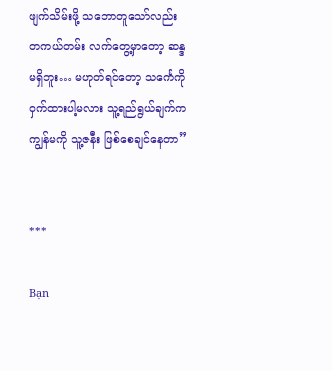ဖျက်သိမ်းဖို့ သဘောတူသော်လည်း တကယ်တမ်း လက်တွေ့မှာတော့ ဆန္ဒ မရှိဘူး… မဟုတ်ရင်တော့ သင်္ကေကို ဝှက်ထားပါ့မလား သူ့ရည်ရွယ်ချက်က ကျွန်မကို သူ့ဇနီး ဖြစ်စေချင်နေတာ”


***

Bạn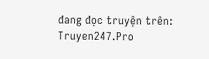đang đọc truyện trên: Truyen247.Pro